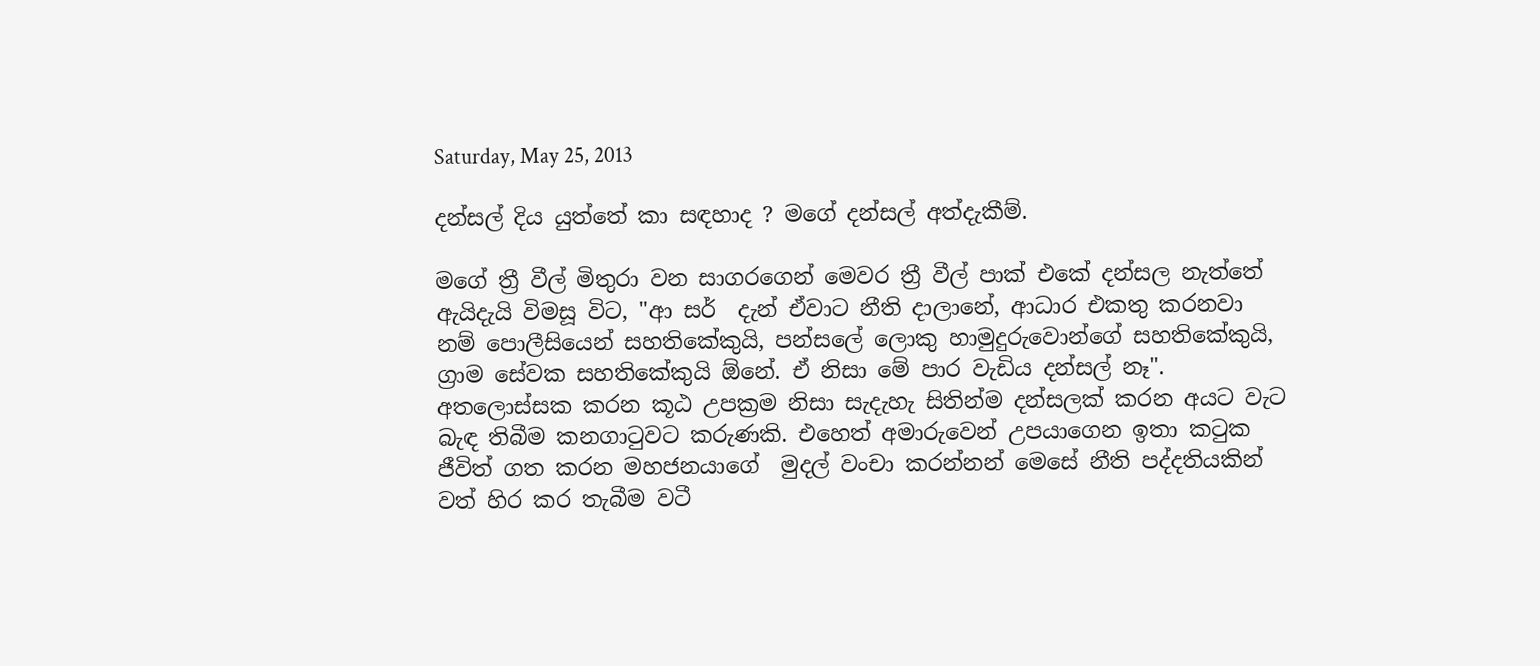Saturday, May 25, 2013

දන්සල් දිය යුත්තේ කා සඳහාද ? මගේ දන්සල් අත්දැකීම්.

මගේ ත්‍රී වීල් මිතුරා වන සාගරගෙන් මෙවර ත්‍රී වීල් පාක් එකේ දන්සල නැත්තේ ඇයිදැයි විමසූ විට, "ආ සර්  දැන් ඒවාට නීති දාලානේ, ආධාර එකතු කරනවා නම් පොලීසියෙන් සහතිකේකුයි, පන්සලේ ලොකු හාමුදුරුවොන්ගේ සහතිකේකුයි, ග්‍රාම සේවක සහතිකේකුයි ඕනේ. ඒ නිසා මේ පාර වැඩිය දන්සල් නෑ". අතලොස්සක කරන කූඨ උපක්‍රම නිසා සැදැහැ සිතින්ම දන්සලක් කරන අයට වැට බැඳ තිබීම කනගාටුවට කරුණකි. එහෙත් අමාරුවෙන් උපයාගෙන ඉතා කටුක ජීවිත් ගත කරන මහජනයාගේ  මුදල් වංචා කරන්නන් මෙසේ නීති පද්දතියකින් වත් හිර කර තැබීම වටී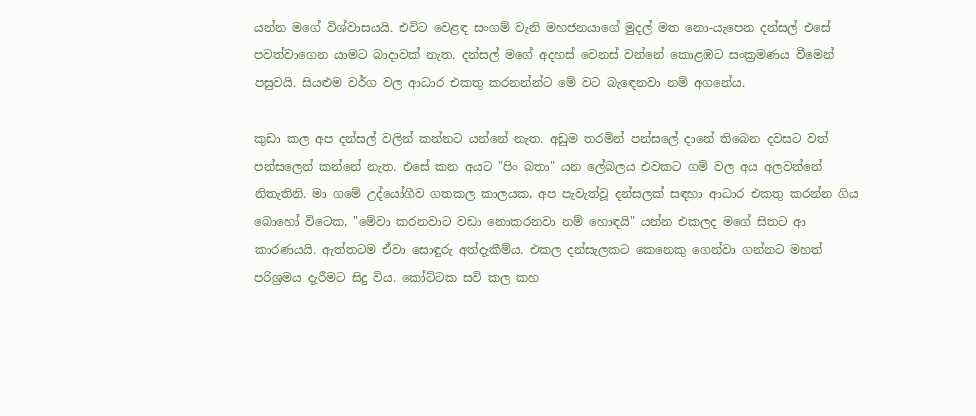යන්න මගේ විශ්වාසයයි. එවිට වෙළඳ සංගම් වැනි මහජනයාගේ මුදල් මත නො-යැපෙන දන්සල් එසේ පවත්වාගෙන යාමට බාදාවක් නැත. දන්සල් මගේ අදහස් වෙනස් වන්නේ කොළඹට සංක්‍රමණය වීමෙන් පසුවයි. සියළුම වර්ග වල ආධාර එකතු කරනන්න්ට මේ වට බැඳෙනවා නම් අගනේය.

කුඩා කල අප දන්සල් වලින් කන්නට යන්නේ නැත. අඩුම තරමින් පන්සලේ දානේ තිබෙන දවසට වත් පන්සලෙන් කන්නේ නැත. එසේ කන අයට "පිං බතා" යන ලේබලය එවකට ගම් වල අය අලවන්නේ නිතැතිනි. මා ගමේ උද්යෝගීව ගතකල කාලයක, අප පැවැත්වූ දන්සලක් සඳහා ආධාර එකතු කරන්න ගිය බොහෝ විටෙක, "මේවා කරනවාට වඩා නොකරනවා නම් හොඳයි" යන්න එකලද මගේ සිතට ආ කාරණයයි. ඇත්තටම ඒවා සොඳුරු අත්දැකීම්ය. එකල දන්සැලකට කෙනෙකු ගෙන්වා ගන්නට මහත් පරිශ්‍රමය දැරීමට සිදු විය. කෝට්ටක සවි කල කහ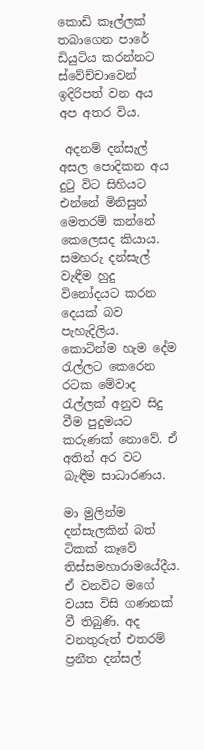කොඩි කෑල්ලක් තබාගෙන පාරේ ඩියුටිය කරන්නට ස්වේච්චාවෙන් ඉදිරිපත් වන අය අප අතර විය.

 අදනම් දන්සැල් අසල පොදිකන අය දුටු විට සිහියට එන්නේ මිනිසුන් මෙතරම් කන්නේ කෙලෙසද කියාය. සමහරු දන්සැල් වැඳීම හුදු විනෝදයට කරන දෙයක් බව පැහැදිලිය. කොටින්ම හැම දේම රැල්ලට කෙරෙන රටක මේවාද රැල්ලක් අනුව සිදු වීම පුදුමයට කරුණක් නොවේ. ඒ අතින් අර වට බැඳීම සාධාරණය.

මා මුලින්ම දන්සැලකින් බත් ටිකක් කෑවේ තිස්සමහාරාමයේදීය. ඒ වනවිට මගේ වයස විසි ගණනක් වී තිබුණි. අද වනතුරුත් එතරම් ප්‍රනීත දන්සල්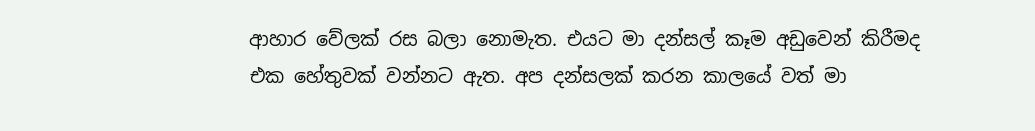ආහාර වේලක් රස බලා නොමැත. එයට මා දන්සල් කෑම අඩුවෙන් කිරීමද එක හේතුවක් වන්නට ඇත. අප දන්සලක් කරන කාලයේ වත් මා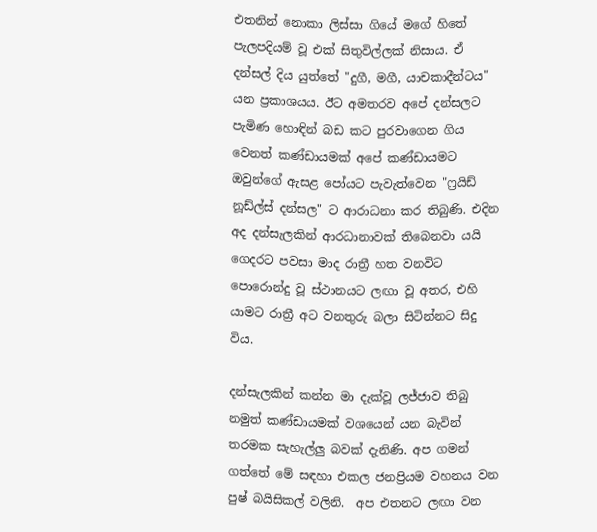එතනින් නොකා ලිස්සා ගියේ මගේ හිතේ පැලපදියම් වූ එක් සිතුවිල්ලක් නිසාය. ඒ දන්සල් දිය යුත්තේ "දුගී, මගී, යාචකාදීන්ටය" යන ප්‍රකාශයය. ඊට අමතරව අපේ දන්සලට පැමිණ හොඳින් බඩ කට පුරවාගෙන ගිය වෙනත් කණ්ඩායමක් අපේ කණ්ඩායමට ඔවුන්ගේ ඇසළ පෝයට පැවැත්වෙන "ෆ්‍රයිඩ් නූඩ්ල්ස් දන්සල" ට ආරාධනා කර තිබුණි. එදින අද දන්සැලකින් ආරධානාවක් තිබෙනවා යයි ගෙදරට පවසා මාද රාත්‍රී හත වනවිට පොරොන්දු වූ ස්ථානයට ලඟා වූ අතර, එහි යාමට රාත්‍රී අට වනතුරු බලා සිටින්නට සිදු විය.

දන්සැලකින් කන්න මා දැක්වූ ලජ්ජාව තිබු නමුත් කණ්ඩායමක් වශයෙන් යන බැවින් තරමක සැහැල්ලු බවක් දැනිණි. අප ගමන් ගත්තේ මේ සඳහා එකල ජනප්‍රියම වහනය වන පුෂ් බයිසිකල් වලිනි.  අප එතනට ලඟා වන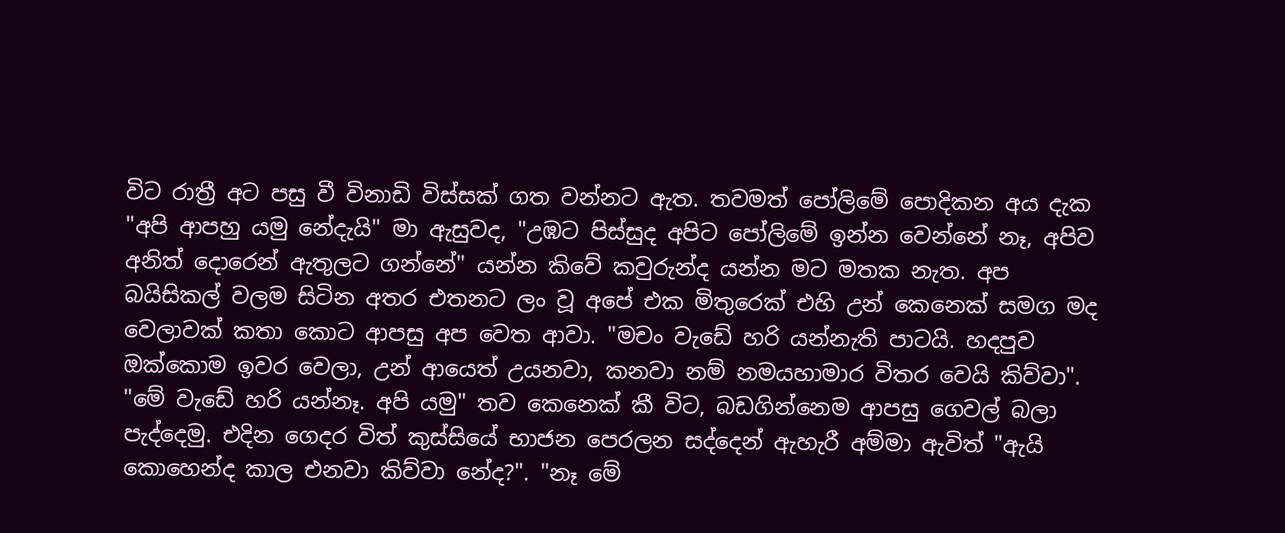විට රාත්‍රී අට පසු වී විනාඩි විස්සක් ගත වන්නට ඇත. තවමත් පෝලිමේ පොදිකන අය දැක "අපි ආපහු යමු නේදැයි" මා ඇසුවද, "උඹට පිස්සුද අපිට පෝලිමේ ඉන්න වෙන්නේ නෑ, අපිව අනිත් දොරෙන් ඇතුලට ගන්නේ" යන්න කිවේ කවුරුන්ද යන්න මට මතක නැත. අප බයිසිකල් වලම සිටින අතර එතනට ලං වූ අපේ එක මිතුරෙක් එහි උන් කෙනෙක් සමග මද වෙලාවක් කතා කොට ආපසු අප වෙත ආවා. "මචං වැඩේ හරි යන්නැති පාටයි. හදපුව ඔක්කොම ඉවර වෙලා, උන් ආයෙත් උයනවා, කනවා නම් නමයහාමාර විතර වෙයි කිව්වා". "මේ වැඩේ හරි යන්නෑ. අපි යමු" තව කෙනෙක් කී විට, බඩගින්නෙම ආපසු ගෙවල් බලා පැද්දෙමු. එදින ගෙදර විත් කුස්සියේ භාජන පෙරලන සද්දෙන් ඇහැරී අම්මා ඇවිත් "ඇයි කොහෙන්ද කාල එනවා කිව්වා නේද?". "නෑ මේ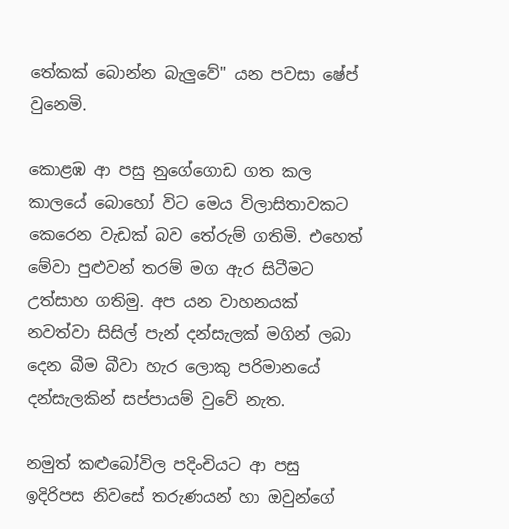තේකක් බොන්න බැලුවේ" යන පවසා ෂේප් වුනෙමි.

කොළඹ ආ පසු නුගේගොඩ ගත කල කාලයේ බොහෝ විට මෙය විලාසිතාවකට කෙරෙන වැඩක් බව තේරුම් ගතිමි. එහෙත් මේවා පුළුවන් තරම් මග ඇර සිටීමට උත්සාහ ගතිමු. අප යන වාහනයක් නවත්වා සිසිල් පැන් දන්සැලක් මගින් ලබා දෙන බීම බීවා හැර ලොකු පරිමානයේ දන්සැලකින් සප්පායම් වුවේ නැත.

නමුත් කළුබෝවිල පදිංචියට ආ පසු ඉදිරිපස නිවසේ තරුණයන් හා ඔවුන්ගේ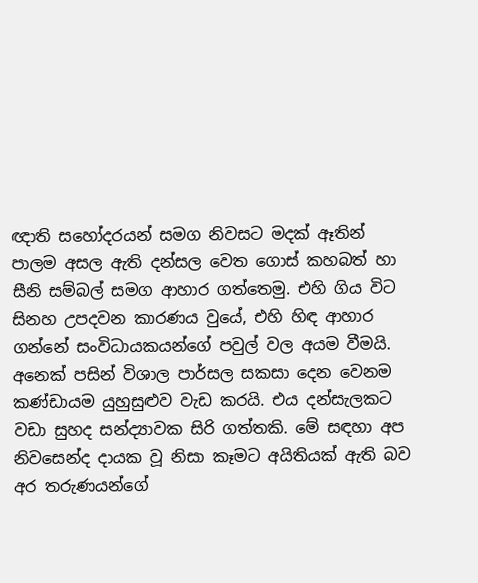ඥාති සහෝදරයන් සමග නිවසට මදක් ඈතින් පාලම අසල ඇති දන්සල වෙත ගොස් කහබත් හා සීනි සම්බල් සමග ආහාර ගත්තෙමු. එහි ගිය විට සිනහ උපදවන කාරණය වුයේ, එහි හිඳ ආහාර ගන්නේ සංවිධායකයන්ගේ පවුල් වල අයම වීමයි. අනෙක් පසින් විශාල පාර්සල සකසා දෙන වෙනම කණ්ඩායම යුහුසුළුව වැඩ කරයි. එය දන්සැලකට වඩා සුහද සන්ද්‍යාවක සිරි ගත්තකි. මේ සඳහා අප නිවසෙන්ද දායක වූ නිසා කෑමට අයිතියක් ඇති බව අර තරුණයන්ගේ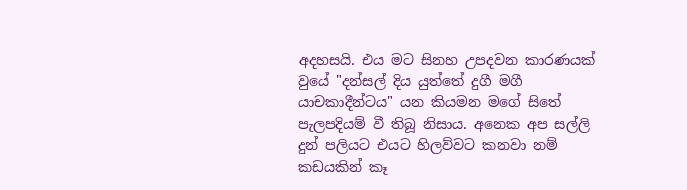අදහසයි. එය මට සිනහ උපදවන කාරණයක් වුයේ "දන්සල් දිය යුත්තේ දුගී මගී යාචකාදීන්ටය" යන කියමන මගේ සිතේ පැලපදියම් වී තිබූ නිසාය. අනෙක අප සල්ලි දුන් පලියට එයට හිලව්වට කනවා නම් කඩයකින් කෑ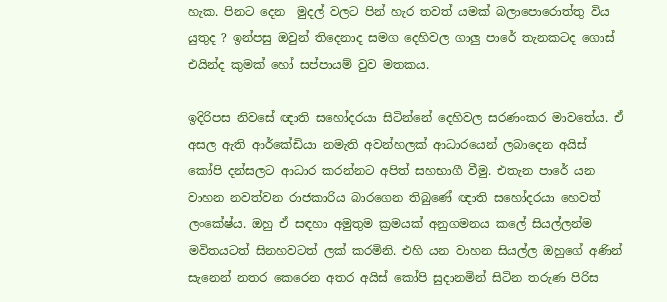හැක. පිනට දෙන  මුදල් වලට පින් හැර තවත් යමක් බලාපොරොත්තු විය යුතුද ? ඉන්පසු ඔවුන් තිදෙනාද සමග දෙහිවල ගාලු පාරේ තැනකටද ගොස් එයින්ද කුමක් හෝ සප්පායම් වුව මතකය.

ඉදිරිපස නිවසේ ඥාති සහෝදරයා සිටින්නේ දෙහිවල සරණංකර මාවතේය. ඒ අසල ඇති ආර්කේඩියා නමැති අවන්හලක් ආධාරයෙන් ලබාදෙන අයිස් කෝපි දන්සලට ආධාර කරන්නට අපිත් සහභාගී වීමු. එතැන පාරේ යන වාහන නවත්වන රාජකාරිය බාරගෙන තිබුණේ ඥාති සහෝදරයා හෙවත් ලංකේෂ්ය. ඔහු ඒ සඳහා අමුතුම ක්‍රමයක් අනුගමනය කලේ සියල්ලන්ම මවිතයටත් සිනහවටත් ලක් කරමිනි. එහි යන වාහන සියල්ල ඔහුගේ අණින් සැනෙන් නතර කෙරෙන අතර අයිස් කෝපි සුදානමින් සිටින තරුණ පිරිස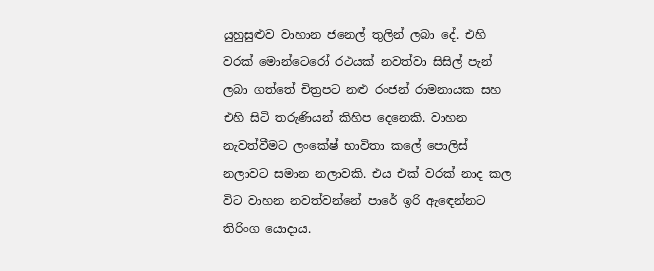යුහුසුළුව වාහාන ජනෙල් තුලින් ලබා දේ. එහි වරක් මොන්ටෙරෝ රථයක් නවත්වා සිසිල් පැන් ලබා ගත්තේ චිත්‍රපට නළු රංජන් රාමනායක සහ එහි සිටි තරුණියන් කිහිප දෙනෙකි. වාහන නැවත්වීමට ලංකේෂ් භාවිතා කලේ පොලිස් නලාවට සමාන නලාවකි. එය එක් වරක් නාද කල විට වාහන නවත්වන්නේ පාරේ ඉරි ඇඳෙන්නට තිරිංග යොදාය.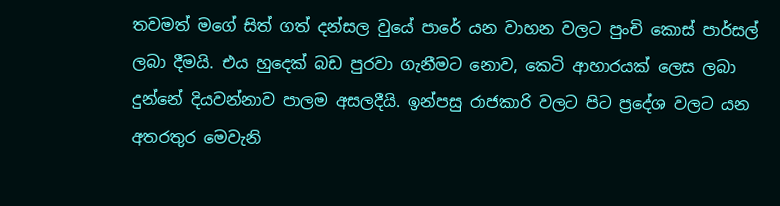තවමත් මගේ සිත් ගත් දන්සල වුයේ පාරේ යන වාහන වලට පුංචි කොස් පාර්සල් ලබා දීමයි. එය හුදෙක් බඩ පුරවා ගැනීමට නොව, කෙටි ආහාරයක් ලෙස ලබා දුන්නේ දියවන්නාව පාලම අසලදීයි. ඉන්පසු රාජකාරි වලට පිට ප්‍රදේශ වලට යන අතරතුර මෙවැනි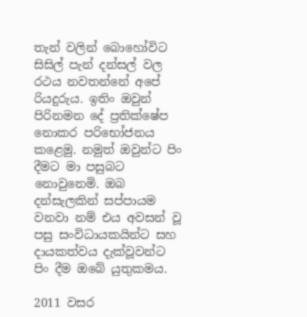තැන් වලින් බොහෝවිට සිසිල් පැන් දන්සල් වල රථය නවතන්නේ අපේ රියදුරුය. ඉතිං ඔවුන් පිරිනමන දේ ප්‍රතික්ෂේප නොකර පරිභෝජනය කළෙමු. නමුත් ඔවුන්ට පිං දීමට මා පසුබට නොවුනෙමි. ඔබ දන්සැලකින් සප්පායම වනවා නම් එය අවසන් වූ පසු සංවිධායකයින්ට සහ දායකත්වය දැක්වූවන්ට පිං දීම ඔබේ යුතුකමය.

2011 වසර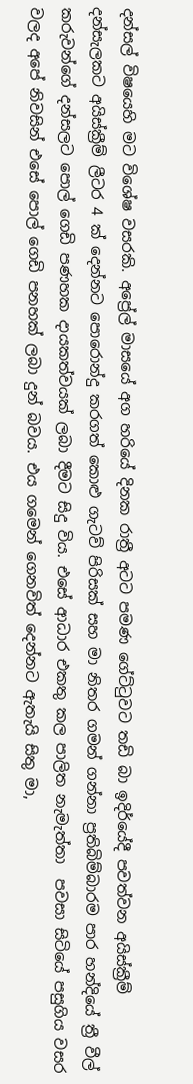දන්සල් විෂයෙහි මට විශේෂ වසරකි. අප්‍රේල් මාසයේ අග හරියේ දිනක රාත්‍රී අටට පමණ ගේට්ටුවට තඩි බා ඉදිර්යේදී පවත්වන අයිස්ක්‍රීම් දන්සැලකට අයිස්ක්‍රීම් ලීටර 4 ක් දෙන්නට පොරොන්දු කරගත් කොළු ගැටව් පිරිසක් සහ මා නිතර ගමන් ගන්නා ප්‍රතිබිම්බාරම පාර හන්දියේ ත්‍රී වීල් කරුවන්ගේ දන්සලට පොල් ගෙඩි පණහක දායකත්වයක් ලබා දීමට සිදු විය. එසේ ආධාර එකතු කල පාලිත නැමැත්තා  පවසා සිටියේ පසුගිය වසර වලද අපේ නිවසින් එසේ පොල් ගෙඩි පනහක් ලබා දුන් බවය. එය ගමෙන් ගෙනවිත් දෙන්නට ඇතැයි සිතු මා,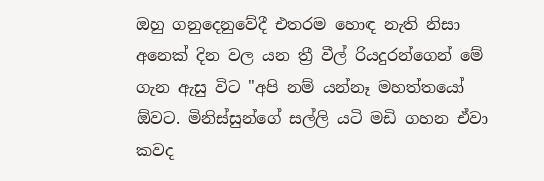ඔහු ගනුදෙනුවේදී එතරම හොඳ නැති නිසා අනෙක් දින වල යන ත්‍රී වීල් රියදුරන්ගෙන් මේ ගැන ඇසු විට "අපි නම් යන්නෑ මහත්තයෝ ඕවට. මිනිස්සුන්ගේ සල්ලි යටි මඩි ගහන ඒවා කවද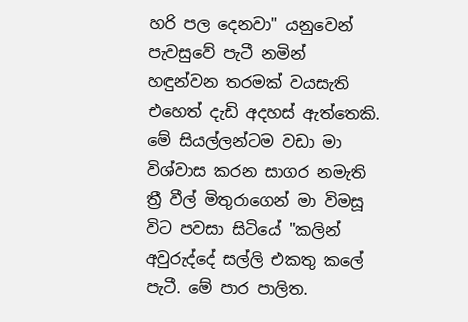හරි පල දෙනවා" යනුවෙන් පැවසුවේ පැටී නමින් හඳුන්වන තරමක් වයසැති එහෙත් දැඩි අදහස් ඇත්තෙකි. මේ සියල්ලන්ටම වඩා මා විශ්වාස කරන සාගර නමැති ත්‍රී වීල් මිතුරාගෙන් මා විමසූ විට පවසා සිටියේ "කලින් අවුරුද්දේ සල්ලි එකතු කලේ පැටී. මේ පාර පාලිත.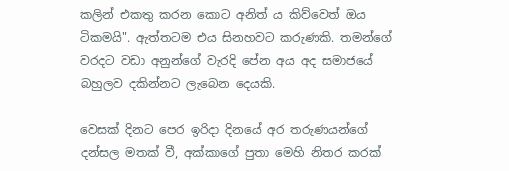කලින් එකතු කරන කොට අනිත් ය කිව්වෙත් ඔය ටිකමයි". ඇත්තටම එය සිනහවට කරුණකි. තමන්ගේ වරදට වඩා අනුන්ගේ වැරදි පේන අය අද සමාජයේ බහුලව දකින්නට ලැබෙන දෙයකි.

වෙසක් දිනට පෙර ඉරිදා දිනයේ අර තරුණයන්ගේ දන්සල මතක් වී, අක්කාගේ පුතා මෙහි නිතර කරක්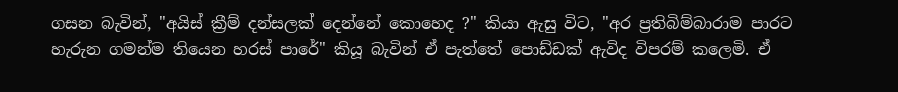ගසන බැවින්, "අයිස් ක්‍රීම් දන්සලක් දෙන්නේ කොහෙද ?" කියා ඇසු විට, "අර ප්‍රතිබිම්බාරාම පාරට හැරුන ගමන්ම තියෙන හරස් පාරේ" කියූ බැවින් ඒ පැත්තේ පොඩ්ඩක් ඇවිද විපරම් කලෙමි. ඒ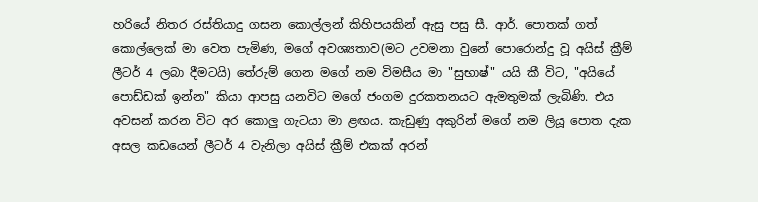හරියේ නිතර රස්තියාදු ගසන කොල්ලන් කිහිපයකින් ඇසු පසු සී. ආර්. පොතක් ගත් කොල්ලෙක් මා වෙත පැමිණ, මගේ අවශ්‍යතාව(මට උවමනා වුනේ පොරොන්දු වූ අයිස් ක්‍රීම් ලීටර් 4 ලබා දීමටයි) තේරුම් ගෙන මගේ නම විමසීය මා "සුභාෂ්" යයි කී විට, "අයියේ පොඩ්ඩක් ඉන්න" කියා ආපසු යනවිට මගේ ජංගම දුරකතනයට ඇමතුමක් ලැබිණි. එය අවසන් කරන විට අර කොලු ගැටයා මා ළඟය. කැඩුණු අකුරින් මගේ නම ලියූ පොත දැක අසල කඩයෙන් ලීටර් 4 වැනිලා අයිස් ක්‍රීම් එකක් අරන්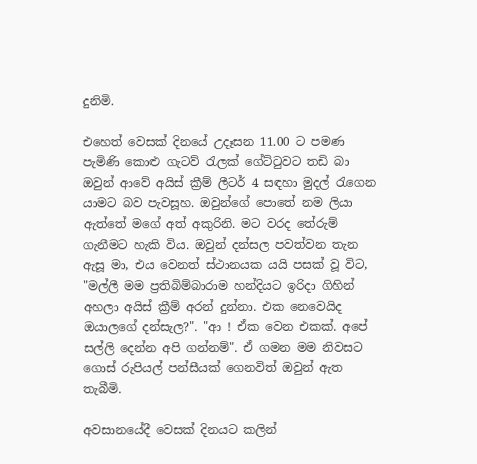දුනිමි.

එහෙත් වෙසක් දිනයේ උදෑසන 11.00 ට පමණ පැමිණි කොළු ගැටව් රැලක් ගේට්ටුවට තඩි බා ඔවුන් ආවේ අයිස් ක්‍රීම් ලීටර් 4 සඳහා මුදල් රැගෙන යාමට බව පැවසූහ. ඔවුන්ගේ පොතේ නම ලියා ඇත්තේ මගේ අත් අකුරිනි. මට වරද තේරුම් ගැනීමට හැකි විය. ඔවුන් දන්සල පවත්වන තැන ඇසූ මා, එය වෙනත් ස්ථානයක යයි පසක් වූ විට, "මල්ලී මම ප්‍රතිබිම්බාරාම හන්දියට ඉරිදා ගිහින් අහලා අයිස් ක්‍රීම් අරන් දුන්නා. එක නෙවෙයිද ඔයාලගේ දන්සැල?". "ආ ! ඒක වෙන එකක්. අපේ සල්ලි දෙන්න අපි ගන්නම්". ඒ ගමන මම නිවසට ගොස් රුපියල් පන්සීයක් ගෙනවිත් ඔවුන් ඇත තැබීමි.

අවසානයේදී වෙසක් දිනයට කලින්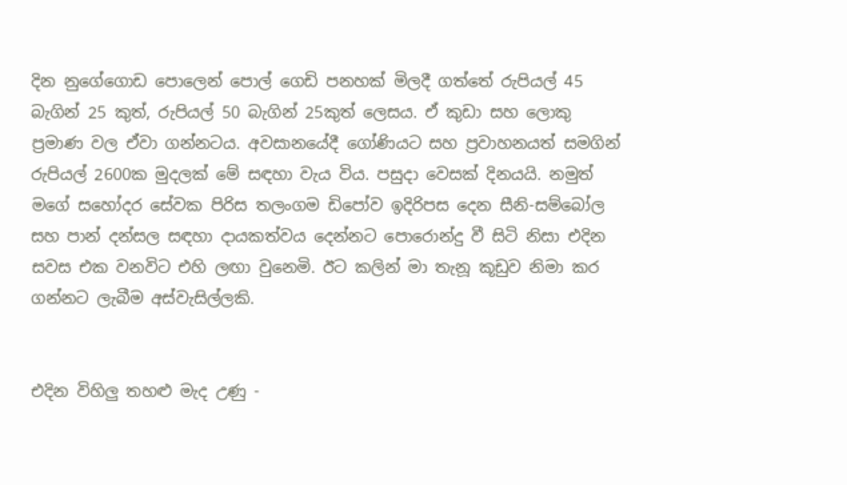දින නුගේගොඩ පොලෙන් පොල් ගෙඩි පනහක් මිලදී ගත්තේ රුපියල් 45 බැගින් 25 කුත්, රුපියල් 50 බැගින් 25කුත් ලෙසය. ඒ කුඩා සහ ලොකු ප්‍රමාණ වල ඒවා ගන්නටය. අවසානයේදී ගෝණියට සහ ප්‍රවාහනයත් සමගින් රුපියල් 2600ක මුදලක් මේ සඳහා වැය විය. පසුදා වෙසක් දිනයයි. නමුත් මගේ සහෝදර සේවක පිරිස තලංගම ඩිපෝව ඉදිරිපස දෙන සීනි-සම්බෝල සහ පාන් දන්සල සඳහා දායකත්වය දෙන්නට පොරොන්දු වී සිටි නිසා එදින සවස එක වනවිට එහි ලඟා වුනෙමි. ඊට කලින් මා තැනූ කූඩුව නිමා කර ගන්නට ලැබීම අස්වැසිල්ලකි.


එදින විහිලු තහළු මැද උණු -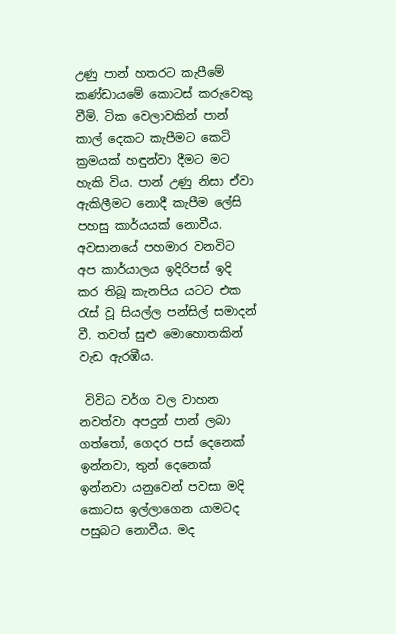උණු පාන් හතරට කැපීමේ කණ්ඩායමේ කොටස් කරුවෙකු වීමි. ටික වෙලාවකින් පාන් කාල් දෙකට කැපීමට කෙටි ක්‍රමයක් හඳුන්වා දීමට මට හැකි විය. පාන් උණු නිසා ඒවා ඇකිලීමට නොදී කැපීම ලේසි පහසු කාර්යයක් නොවීය. අවසානයේ පහමාර වනවිට අප කාර්යාලය ඉදිරිපස් ඉදි කර තිබූ කැනපිය යටට එක රැස් වූ සියල්ල පන්සිල් සමාදන් වී. තවත් සුළු මොහොතකින් වැඩ ඇරඹීය.

 විවිධ වර්ග වල වාහන නවත්වා අපදුන් පාන් ලබා ගත්තෝ, ගෙදර පස් දෙනෙක් ඉන්නවා, තුන් දෙනෙක් ඉන්නවා යනුවෙන් පවසා මදි කොටස ඉල්ලාගෙන යාමටද පසුබට නොවීය. මද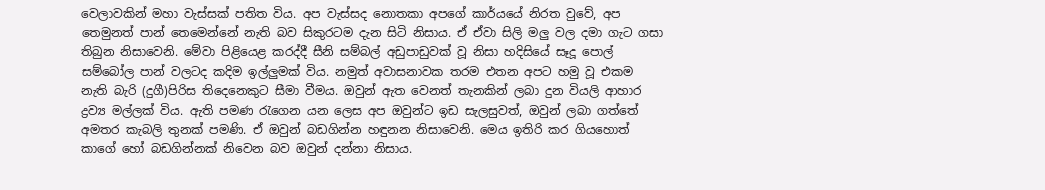වෙලාවකින් මහා වැස්සක් පතිත විය. අප වැස්සද නොතකා අපගේ කාර්යයේ නිරත වුවේ, අප තෙමුනත් පාන් තෙමෙන්නේ නැති බව සිකුරටම දැන සිටි නිසාය. ඒ ඒවා සිලි මලු වල දමා ගැට ගසා තිබුන නිසාවෙනි. මේවා පිළියෙළ කරද්දී සීනි සම්බල් අඩුපාඩුවක් වූ නිසා හදිසියේ සෑදූ පොල් සම්බෝල පාන් වලටද කදිම ඉල්ලුමක් විය. නමුත් අවාසනාවක තරම එතන අපට හමු වූ එකම නැති බැරි (දුගී)පිරිස තිදෙනෙකුට සීමා වීමය. ඔවුන් ඇත වෙනත් තැනකින් ලබා දුන වියලි ආහාර ද්‍රව්‍ය මල්ලක් විය. ඇති පමණ රැගෙන යන ලෙස අප ඔවුන්ට ඉඩ සැලසුවත්, ඔවුන් ලබා ගත්තේ අමතර කැබලි තුනක් පමණි. ඒ ඔවුන් බඩගින්න හඳුනන නිසාවෙනි. මෙය ඉතිරි කර ගියහොත් කාගේ හෝ බඩගින්නක් නිවෙන බව ඔවුන් දන්නා නිසාය.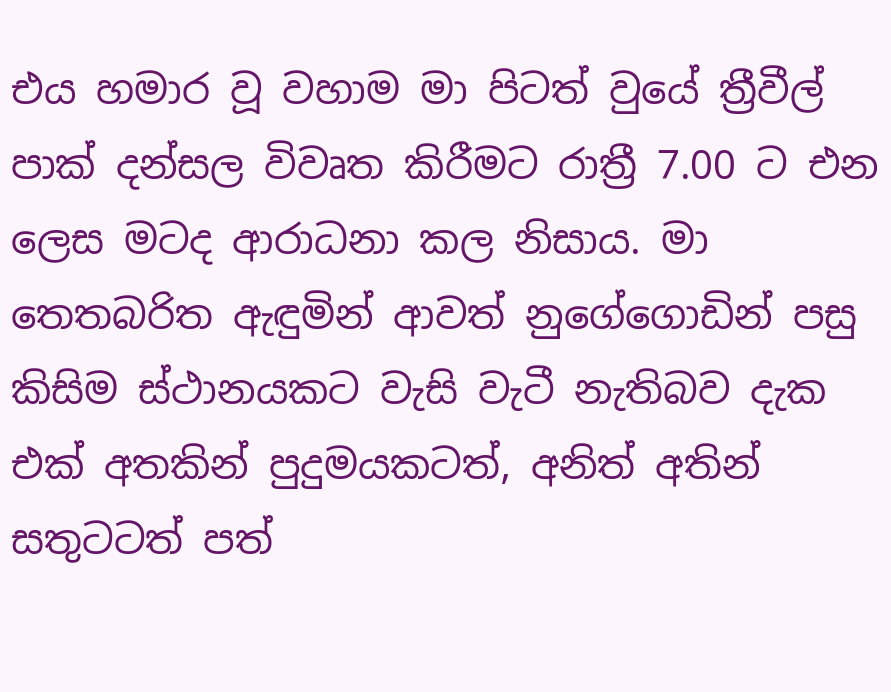එය හමාර වූ වහාම මා පිටත් වුයේ ත්‍රීවීල් පාක් දන්සල විවෘත කිරීමට රාත්‍රී 7.00 ට එන ලෙස මටද ආරාධනා කල නිසාය. මා තෙතබරිත ඇඳුමින් ආවත් නුගේගොඩින් පසු කිසිම ස්ථානයකට වැසි වැටී නැතිබව දැක එක් අතකින් පුදුමයකටත්, අනිත් අතින් සතුටටත් පත්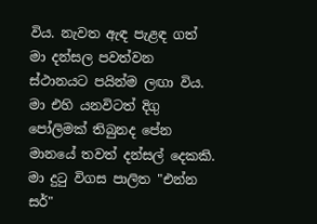විය. නැවත ඇඳ පැළඳ ගත් මා දන්සල පවත්වන ස්ථානයට පයින්ම ලඟා විය. මා එහි යනවිටත් දිගු පෝලිමක් තිබුනද පේන මානයේ තවත් දන්සල් දෙකකි. මා දුටු විගස පාලිත "එන්න සර්"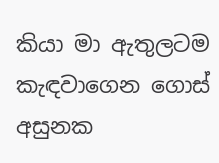කියා මා ඇතුලටම කැඳවාගෙන ගොස් අසුනක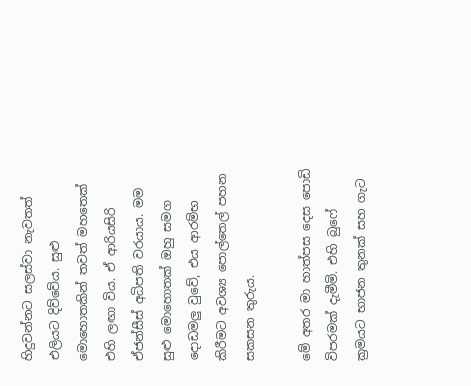හිදුවන්නට සලස්වා නැවතත් එලියට දිව්වේය. සුළු මොහොතකින් තවත් මහතෙක් එහි ලඟා විය. ඒ ආරියසිරි ඒජන්සීස් අධිපති වරයාය. මම සුළු මොහොතක් ඔහු සමග දොඩමලු වුවේ, එය ආරම්භ කිරීමට අවශ්‍ය පොල්තෙල් පහන සකසන තුරුය.

මේ අතර මා හාත්පස දෙස පොඩි විපරමක් දැමීමි. එහි බුෆේ ක්‍රමයට භාජන තුනක් සහ ගැට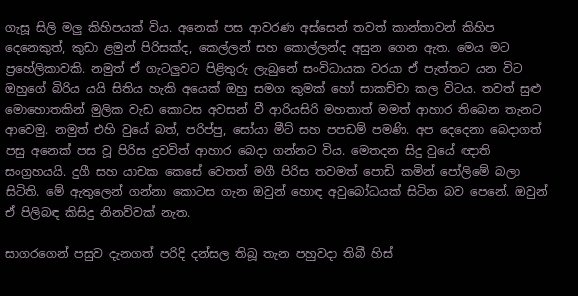ගැසූ සිලි මලු කිහිපයක් විය. අනෙක් පස ආවරණ අස්සෙන් තවත් කාන්තාවන් කිහිප දෙනෙකුත්, කුඩා ළමුන් පිරිසක්ද, කෙල්ලන් සහ කොල්ලන්ද අසුන ගෙන ඇත. මෙය මට ප්‍රහේලිකාවකි. නමුත් ඒ ගැටලුවට පිළිතුරු ලැබුනේ සංවිධායක වරයා ඒ පැත්තට යන විට ඔහුගේ බිරිය යයි සිතිය හැකි අයෙක් ඔහු සමග කුමක් හෝ සාකච්චා කල විටය. තවත් සුළු මොහොතකින් මුලික වැඩ කොටස අවසන් වී ආරියසිරි මහතාත් මමත් ආහාර තිබෙන තැනට ආවෙමු. නමුත් එහි වුයේ බත්, පරිප්පු, සෝයා මීට් සහ පපඩම් පමණි. අප දෙදෙනා බෙදාගත් පසු අනෙක් පස වූ පිරිස දුවවිත් ආහාර බෙදා ගන්නට විය. මෙතදන සිදු වුයේ ඥාති සංග්‍රහයයි. දුගී සහ යාචක කෙසේ වෙතත් මගී පිරිස තවමත් පොඩි කමින් පෝලිමේ බලා සිටිති. මේ ඇතුලෙන් ගන්නා කොටස ගැන ඔවුන් හොඳ අවුබෝධයක් සිටින බව පෙනේ. ඔවුන් ඒ පිලිබඳ කිසිදු නිනව්වක් නැත.

සාගරගෙන් පසුව දැනගත් පරිදි දන්සල තිබූ තැන පහුවදා තිබී හිස්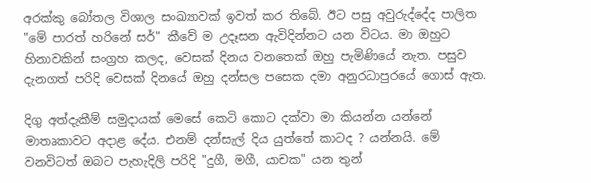අරක්කු බෝතල විශාල සංඛ්‍යාවක් ඉවත් කර තිබේ. ඊට පසු අවුරුද්දේද පාලිත "මේ පාරත් හරිනේ සර්" කීවේ ම උදෑසන ඇවිදින්නට යන විටය. මා ඔහුට හිනාවකින් සංග්‍රහ කලද, වෙසක් දිනය වනතෙක් ඔහු පැමිණියේ නැත. පසුව දැනගත් පරිදි වෙසක් දිනයේ ඔහු දන්සල පසෙක දමා අනුරධාපුරයේ ගොස් ඇත.

දිගු අත්දැකීම් සමුදායක් මෙසේ කෙටි කොට දක්වා මා කියන්න යන්නේ මාතෘකාවට අදාළ දේය. එනම් දන්සැල් දිය යුත්තේ කාටද ? යන්නයි. මේ වනවිටත් ඔබට පැහැදිලි පරිදි "දුගී, මගී, යාචක" යන තුන්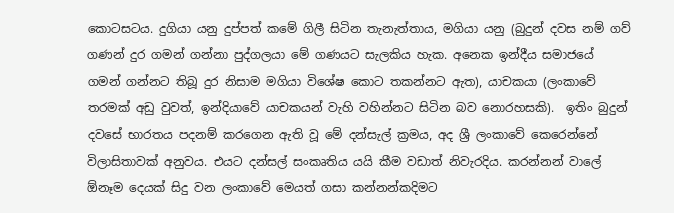කොටසටය. දුගියා යනු දුප්පත් කමේ ගිලී සිටින තැනැත්තාය, මගියා යනු (බුදුන් දවස නම් ගව් ගණන් දුර ගමන් ගන්නා පුද්ගලයා මේ ගණයට සැලකිය හැක. අනෙක ඉන්දීය සමාජයේ ගමන් ගන්නට තිබූ දුර නිසාම මගියා විශේෂ කොට තකන්නට ඇත), යාචකයා (ලංකාවේ තරමක් අඩු වුවත්, ඉන්දියාවේ යාචකයන් වැහි වහින්නට සිටින බව නොරහසකි).  ඉතිං බුදුන් දවසේ භාරතය පදනම් කරගෙන ඇති වූ මේ දන්සැල් ක්‍රමය, අද ශ්‍රී ලංකාවේ කෙරෙන්නේ විලාසිතාවක් අනුවය. එයට දන්සල් සංකෘතිය යයි කීම වඩාත් නිවැරදිය. කරන්නන් වාලේ ඕනෑම දෙයක් සිදු වන ලංකාවේ මෙයත් ගසා කන්නන්කදිමට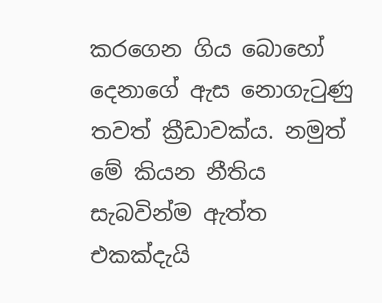කරගෙන ගිය බොහෝ දෙනාගේ ඇස නොගැටුණු තවත් ක්‍රීඩාවක්ය. නමුත් මේ කියන නීතිය සැබවින්ම ඇත්ත එකක්දැයි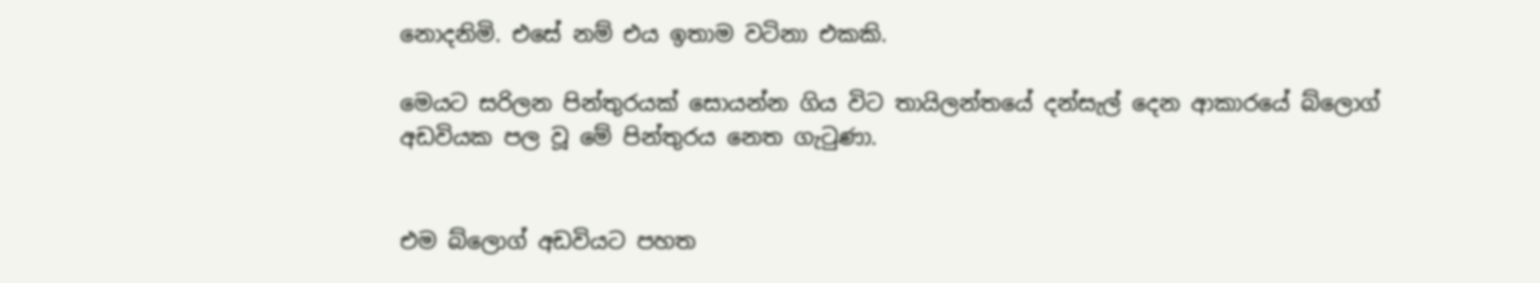නොදනිමි. එසේ නම් එය ඉතාම වටිනා එකකි.

මෙයට සරිලන පින්තුරයක් සොයන්න ගිය විට තායිලන්තයේ දන්සැල් දෙන ආකාරයේ බ්ලොග් අඩවියක පල වූ මේ පින්තුරය නෙත ගැටුණා.


එම බ්ලොග් අඩවියට පහත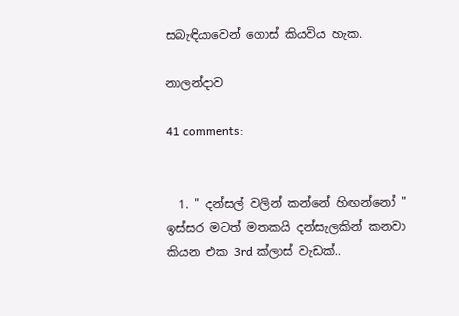සබැඳියාවෙන් ගොස් කියවිය හැක.

නාලන්දාව

41 comments:


  1. " දන්සල් වලින් කන්නේ හිඟන්නෝ " ඉස්සර මටත් මතකයි දන්සැලකින් කනවා කියන එක 3rd ක්ලාස් වැඩක්..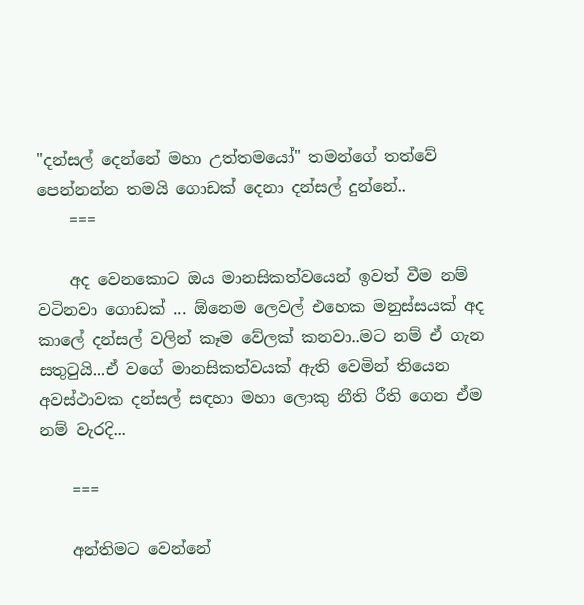"දන්සල් දෙන්නේ මහා උත්තමයෝ" තමන්ගේ තත්වේ පෙන්නන්න තමයි ගොඩක් දෙනා දන්සල් දුන්නේ..
    ===

    අද වෙනකොට ඔය මානසිකත්වයෙන් ඉවත් වීම නම් වටිනවා ගොඩක් ... ඕනෙම ලෙවල් එහෙක මනුස්සයක් අද කාලේ දන්සල් වලින් කෑම වේලක් කනවා..මට නම් ඒ ගැන සතුටුයි...ඒ වගේ මානසිකත්වයක් ඇති වෙමින් තියෙන අවස්ථාවක දන්සල් සඳහා මහා ලොකු නීති රීති ගෙන ඒම නම් වැරදි...

    ===

    අන්තිමට වෙන්නේ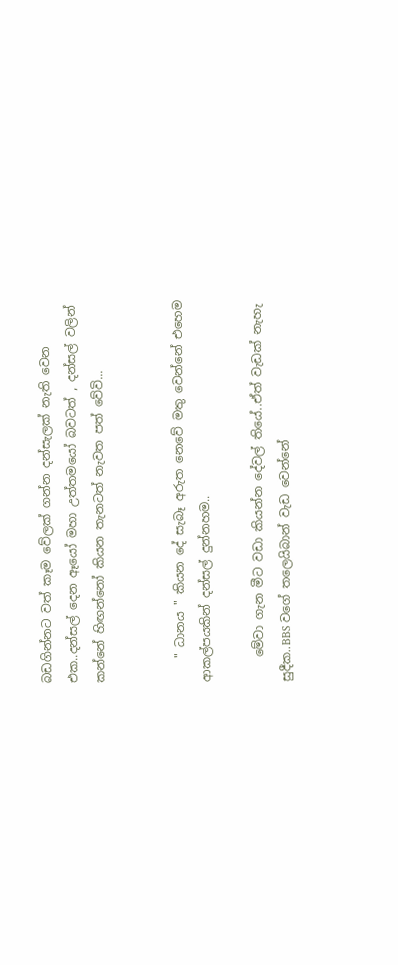බඩගින්නට වත් කෑම වේලක් ගන්න දන්සැලක් නැති වෙන එක..දන්සල් දෙන ඈයෝ මහා උත්තමයෝ බවටත් , දන්සල් වලින් කන්නේ හිඟන්නෝ කියන තැනටත් නැවත පත් වේවි...


    " ධානය " කියන දේ සැබෑ අරුත නෙවේ මතු වෙන්නේ එහෙම ආකල්පයකින් දන්සල් දුන්නහම..

    මේවා ගැන මීට වඩා කියන්න දේවල් තියේ..ඒත් වැඩක් නැහැ සුදීක..BBS වගේ තලෙයිබාන් වැඩ වෙන්නේ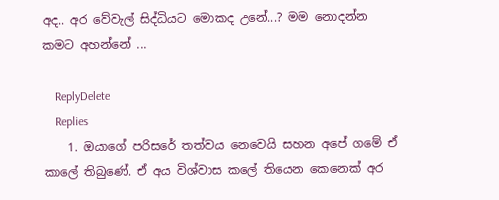අද.. අර වේවැල් සිද්ධියට මොකද උනේ...? මම නොදන්න කමට අහන්නේ ...

    ReplyDelete
    Replies
    1. ඔයාගේ පරිසරේ තත්වය නෙවෙයි සහන අපේ ගමේ ඒ කාලේ තිබුණේ. ඒ අය විශ්වාස කලේ තියෙන කෙනෙක් අර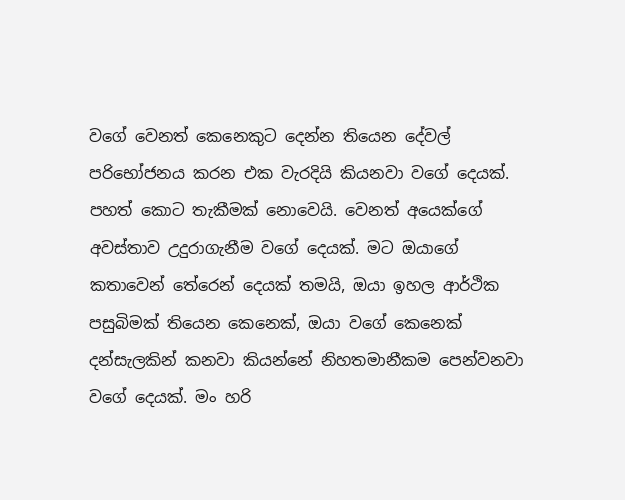වගේ වෙනත් කෙනෙකුට දෙන්න තියෙන දේවල් පරිභෝජනය කරන එක වැරදියි කියනවා වගේ දෙයක්. පහත් කොට තැකීමක් නොවෙයි. වෙනත් අයෙක්ගේ අවස්තාව උදුරාගැනීම වගේ දෙයක්. මට ඔයාගේ කතාවෙන් තේරෙන් දෙයක් තමයි, ඔයා ඉහල ආර්ථික පසුබිමක් තියෙන කෙනෙක්, ඔයා වගේ කෙනෙක් දන්සැලකින් කනවා කියන්නේ නිහතමානීකම පෙන්වනවා වගේ දෙයක්. මං හරි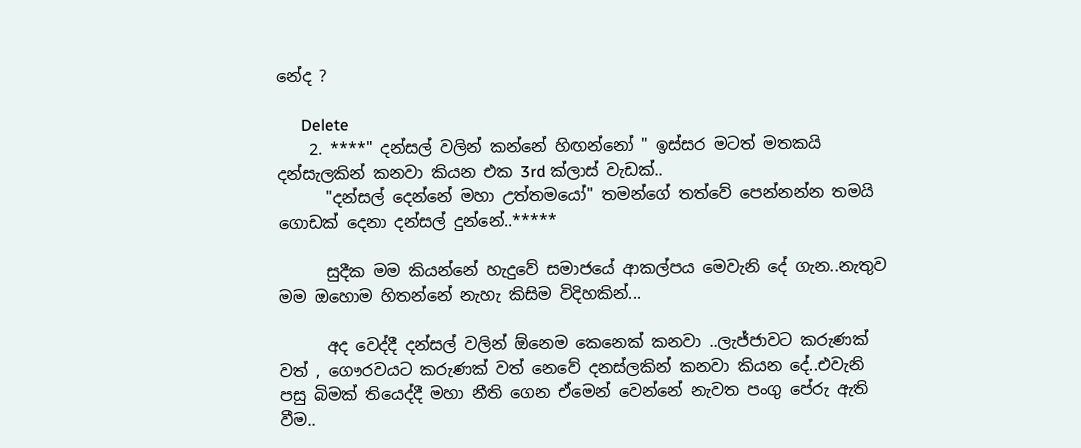නේද ?

      Delete
    2. ****" දන්සල් වලින් කන්නේ හිඟන්නෝ " ඉස්සර මටත් මතකයි දන්සැලකින් කනවා කියන එක 3rd ක්ලාස් වැඩක්..
      "දන්සල් දෙන්නේ මහා උත්තමයෝ" තමන්ගේ තත්වේ පෙන්නන්න තමයි ගොඩක් දෙනා දන්සල් දුන්නේ..*****

      සුදීක මම කියන්නේ හැදුවේ සමාජයේ ආකල්පය මෙවැනි දේ ගැන..නැතුව මම ඔහොම හිතන්නේ නැහැ කිසිම විදිහකින්...

      අද වෙද්දී දන්සල් වලින් ඕනෙම කෙනෙක් කනවා ..ලැජ්ජාවට කරුණක් වත් , ගෞරවයට කරුණක් වත් නෙවේ දනස්ලකින් කනවා කියන දේ..එවැනි පසු බිමක් තියෙද්දී මහා නීති ගෙන ඒමෙන් වෙන්නේ නැවත පංගු පේරු ඇති වීම..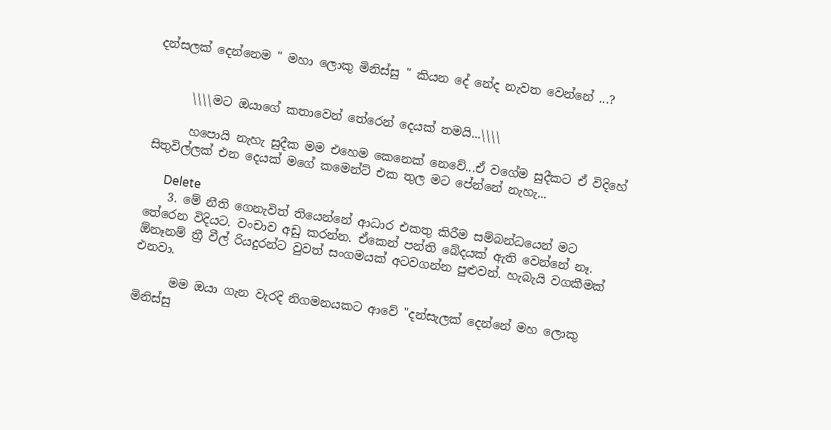දන්සලක් දෙන්නෙම " මහා ලොකු මිනිස්සු " කියන දේ නේද නැවත වෙන්නේ ...?


      \\\\මට ඔයාගේ කතාවෙන් තේරෙන් දෙයක් තමයි...\\\\

      හපොයි නැහැ සුදීක මම එහෙම කෙනෙක් නෙවේ...ඒ වගේම සුදීකට ඒ විදිහේ සිතුවිල්ලක් එන දෙයක් මගේ කමෙන්ට් එක තුල මට පේන්නේ නැහැ...

      Delete
    3. මේ නීති ගෙනැවිත් තියෙන්නේ ආධාර එකතු කිරීම සම්බන්ධයෙන් මට තේරෙන විදියට. වංචාව අඩු කරන්න. ඒකෙන් පන්ති බේදයක් ඇති වෙන්නේ නෑ. ඕනෑනම් ත්‍රී වීල් රියදුරන්ට වුවත් සංගමයක් අටවගන්න පුළුවන්. හැබැයි වගකීමක් එනවා.

      මම ඔයා ගැන වැරදි නිගමනයකට ආවේ "දන්සැලක් දෙන්නේ මහ ලොකු මිනිස්සු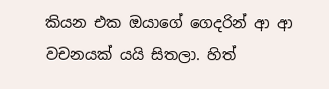කියන එක ඔයාගේ ගෙදරින් ආ ආ වචනයක් යයි සිතලා. හිත්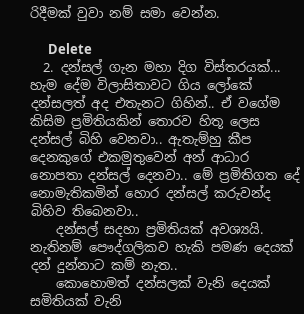රිදීමක් වුවා නම් සමා වෙන්න.

      Delete
  2. දන්සල් ගැන මහා දිග විස්තරයක්... හැම දේම විලාසිතාවට ගිය ලෝකේ දන්සලත් අද එතැනට ගිහින්.. ඒ වගේම කිසිම ප්‍රමිතියකින් තොරව හිතූ ලෙස දන්සල් බිහි වෙනවා.. ඇතැම්හු කීප දෙනකුගේ එකමුතුවෙන් අන් ආධාර නොපතා දන්සල් දෙනවා.. මේ ප්‍රමිතිගත දේ නොමැතිකමින් හොර දන්සල් කරුවන්ද බිහිව තිබෙනවා..
    දන්සල් සදහා ප්‍රමිතියක් අවශ්‍යයි. නැතිනම් පෞද්ගලිකව හැකි පමණ දෙයක් දන් දුන්නාට කම් නැත..
    කොහොමත් දන්සලක් වැනි දෙයක් සමිතියක් වැනි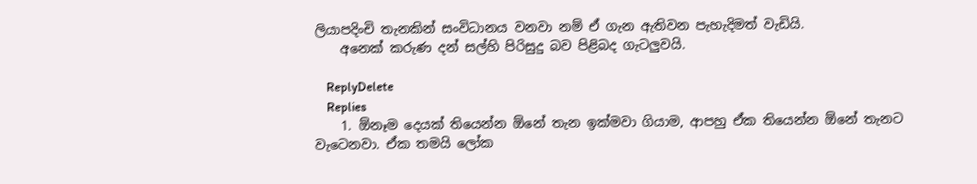ලියාපදිංචි තැනකින් සංවිධානය වනවා නම් ඒ ගැන ඇතිවන පැහැදිමත් වැඩියි.
    අනෙක් කරුණ දන් සල්හි පිරිසුදු බව පිළිබද ගැටලුවයි.

    ReplyDelete
    Replies
    1. ඕනෑම දෙයක් තියෙන්න ඕනේ තැන ඉක්මවා ගියාම, ආපහු ඒක තියෙන්න ඕනේ තැනට වැටෙනවා. ඒක තමයි ලෝක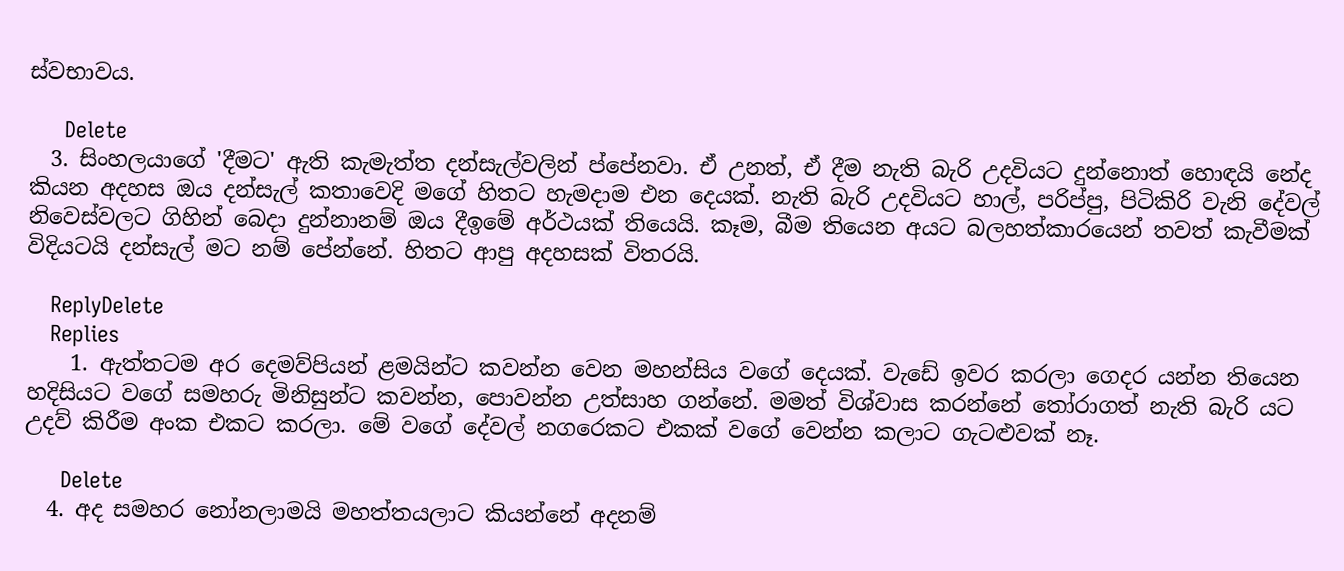ස්වභාවය.

      Delete
  3. සිංහලයාගේ 'දීමට' ඇති කැමැත්ත දන්සැල්වලින් ප්පේනවා. ඒ උනත්, ඒ දීම නැති බැරි උදවියට දුන්නොත් හොඳයි නේද කියන අදහස ඔය දන්සැල් කතාවෙදි මගේ හිතට හැමදාම එන දෙයක්. නැති බැරි උදවියට හාල්, පරිප්පු, පිටිකිරි වැනි දේවල් නිවෙස්වලට ගිහින් බෙදා දුන්නානම් ඔය දීඉමේ අර්ථයක් තියෙයි. කෑම, බීම තියෙන අයට බලහත්කාරයෙන් තවත් කැවීමක් විදියටයි දන්සැල් මට නම් පේන්නේ. හිතට ආපු අදහසක් විතරයි.

    ReplyDelete
    Replies
    1. ඇත්තටම අර දෙමව්පියන් ළමයින්ට කවන්න වෙන මහන්සිය වගේ දෙයක්. වැඩේ ඉවර කරලා ගෙදර යන්න තියෙන හදිසියට වගේ සමහරු මිනිසුන්ට කවන්න, පොවන්න උත්සාහ ගන්නේ. මමත් විශ්වාස කරන්නේ තෝරාගත් නැති බැරි යට උදව් කිරීම අංක එකට කරලා. මේ වගේ දේවල් නගරෙකට එකක් වගේ වෙන්න කලාට ගැටළුවක් නෑ.

      Delete
  4. අද සමහර නෝනලාමයි මහත්තයලාට කියන්නේ අදනම්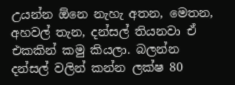උයන්න ඕනෙ නැහැ අතන, මෙතන, අහවල් තැන, දන්සල් තියනවා ඒ එකකින් කමු කියලා. බලන්න දන්සල් වලින් කන්න ලක්ෂ 80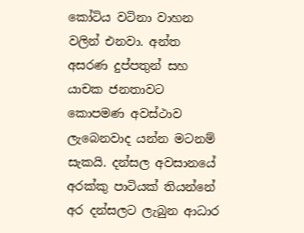කෝටිය වටිනා වාහන වලින් එනවා. අන්ත අසරණ දුප්පතුන් සහ යාචක ජනතාවට කොපමණ අවස්ථාව ලැබෙනවාද යන්න මටනම් සැකයි. දන්සල අවසානයේ අරක්කු පාටියක් තියන්නේ අර දන්සලට ලැබුන ආධාර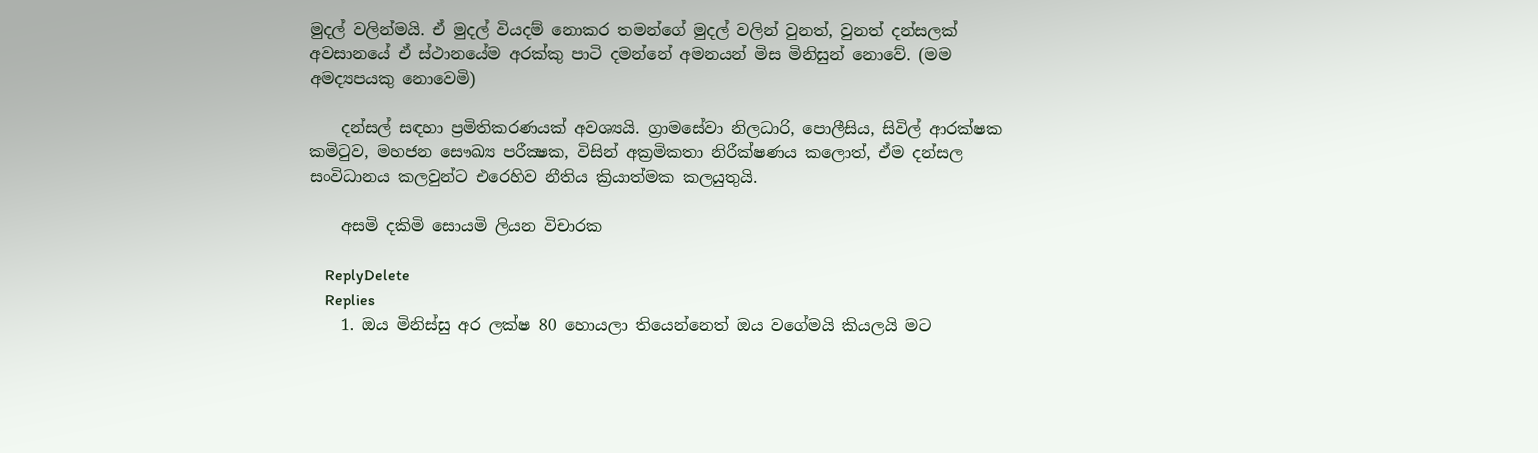මුදල් වලින්මයි. ඒ මුදල් වියදම් නොකර තමන්ගේ මුදල් වලින් වුනත්, වුනත් දන්සලක් අවසානයේ ඒ ස්ථානයේම අරක්කු පාටි දමන්නේ අමනයන් මිස මිනිසුන් නොවේ. (මම අමද්‍යපයකු නොවෙමි)

    දන්සල් සඳහා ප්‍රමිතිකරණයක් අවශ්‍යයි. ග්‍රාමසේවා නිලධාරි, පොලීසිය, සිවිල් ආරක්ෂක කමිටුව, මහජන සෞඛ්‍ය පරීක්‍ෂක, විසින් අක්‍රමිකතා නිරීක්ෂණය කලොත්, ඒම දන්සල සංවිධානය කලවුන්ට එරෙහිව නීතිය ක්‍රියාත්මක කලයුතුයි.

    අසමි දකිමි සොයමි ලියන විචාරක

    ReplyDelete
    Replies
    1. ඔය මිනිස්සු අර ලක්ෂ 80 හොයලා තියෙන්නෙත් ඔය වගේමයි කියලයි මට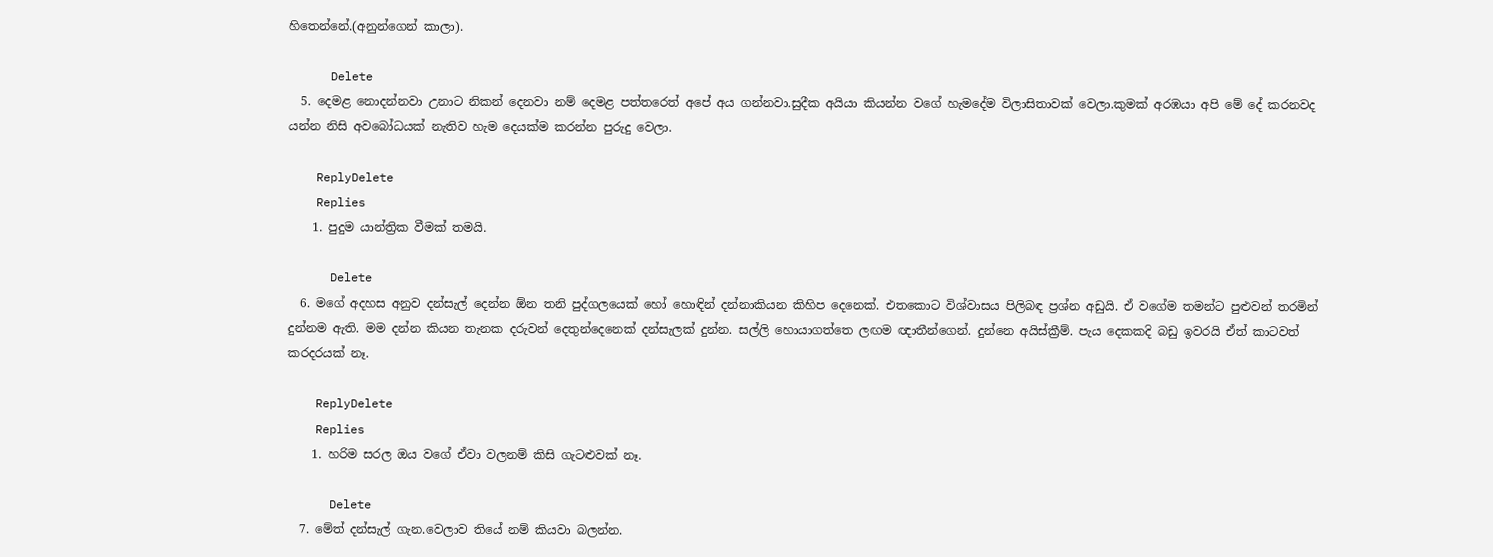හිතෙන්නේ.(අනුන්ගෙන් කාලා).

      Delete
  5. දෙමළ නොදන්නවා උනාට නිකන් දෙනවා නම් දෙමළ පත්තරෙත් අපේ අය ගන්නවා.සුදීක අයියා කියන්න වගේ හැමදේම විලාසිතාවක් වෙලා.කුමක් අරඹයා අපි මේ දේ කරනවද යන්න නිසි අවබෝධයක් නැතිව හැම දෙයක්ම කරන්න පුරුදු වෙලා.

    ReplyDelete
    Replies
    1. පුදුම යාන්ත්‍රික වීමක් තමයි.

      Delete
  6. මගේ අදහස අනුව දන්සැල් දෙන්න ඕන තනි පුද්ගලයෙක් හෝ හොඳින් දන්නාකියන කිහිප දෙනෙක්. එතකොට විශ්වාසය පිලිබඳ ප්‍රශ්න අඩුයි. ඒ වගේම තමන්ට පුළුවන් තරමින් දුන්නම ඇති. මම දන්න කියන තැනක දරුවන් දෙතුන්දෙනෙක් දන්සැලක් දුන්න. සල්ලි හොයාගත්තෙ ලඟම ඥාතීන්ගෙන්. දුන්නෙ අයිස්ක්‍රීම්. පැය දෙකකදි බඩු ඉවරයි ඒත් කාටවත් කරදරයක් නෑ.

    ReplyDelete
    Replies
    1. හරිම සරල ඔය වගේ ඒවා වලනම් කිසි ගැටළුවක් නෑ.

      Delete
  7. මේත් දන්සැල් ගැන.වෙලාව තියේ නම් කියවා බලන්න.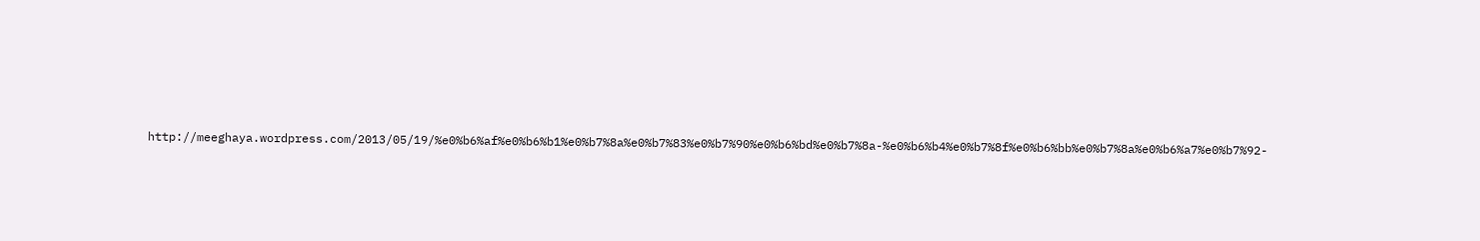http://meeghaya.wordpress.com/2013/05/19/%e0%b6%af%e0%b6%b1%e0%b7%8a%e0%b7%83%e0%b7%90%e0%b6%bd%e0%b7%8a-%e0%b6%b4%e0%b7%8f%e0%b6%bb%e0%b7%8a%e0%b6%a7%e0%b7%92-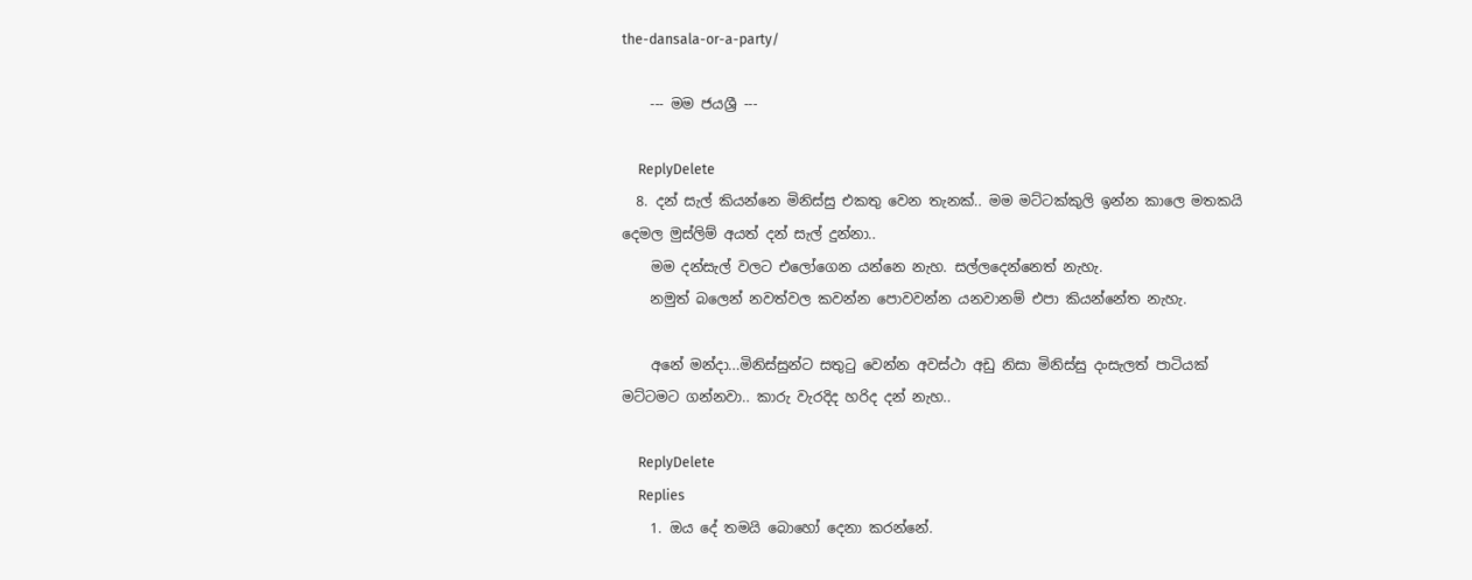the-dansala-or-a-party/

    --- මම ජයශ්‍රී ---

    ReplyDelete
  8. දන් සැල් කියන්නෙ මිනිස්සු එකතු වෙන තැනක්.. මම මට්ටක්කුලි ඉන්න කාලෙ මතකයි දෙමල මුස්ලිම් අයත් දන් සැල් දුන්නා..
    මම දන්සැල් වලට එලෝගෙන යන්නෙ නැහ. සල්ලදෙන්නෙත් නැහැ.
    නමුත් බලෙන් නවත්වල කවන්න පොවවන්න යනවානම් එපා කියන්නේත නැහැ.

    අනේ මන්දා...මිනිස්සුන්ට සතුටු වෙන්න අවස්ථා අඩු නිසා මිනිස්සු දංසැලත් පාටියක් මට්ටමට ගන්නවා.. කාරු වැරදිද හරිද දන් නැහ..

    ReplyDelete
    Replies
    1. ඔය දේ තමයි බොහෝ දෙනා කරන්නේ.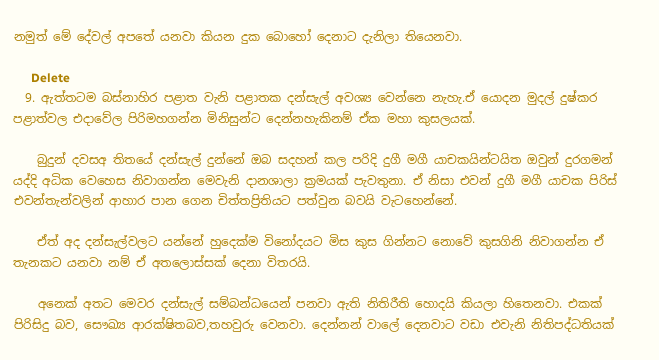නමුත් මේ දේවල් අපතේ යනවා කියන දුක බොහෝ දෙනාට දැනිලා තියෙනවා.

      Delete
  9. ඇත්තටම බස්නාහිර පළාත වැනි පළාතක දන්සැල් අවශ්‍ය වෙන්නෙ නැහැ.ඒ යොදන මුදල් දුෂ්කර පළාත්වල එදාවේල පිරිමහගන්න මිනිසුන්ට දෙන්නහැකිනම් ඒක මහා කුසලයක්.

    බුදුන් දවසඅ තිතයේ දන්සැල් දුන්නේ ඔබ සදහන් කල පරිදි දුගී මගී යාචකයින්ටයිත ඔවුන් දුරගමන් යද්දි අධික වෙහෙස නිවාගන්න මෙවැනි දානශාලා ක්‍රමයක් පැවතුනා. ඒ නිසා එවන් දුගී මගී යාචක පිරිස් එවන්තැන්වලින් ආහාර පාන ගෙන චිත්තප්‍රිතියට පත්වුන බවයි වැටහෙන්නේ.

    ඒත් අද දන්සැල්වලට යන්නේ හුදෙක්ම විනෝදයට මිස කුස ගින්නට නොවේ කුසගිනි නිවාගන්න ඒ තැනකට යනවා නම් ඒ අතලොස්සක් දෙනා විතරයි.

    අනෙක් අතට මෙවර දන්සැල් සම්බන්ධයෙන් පනවා ඇති නිතිරීති හොදයි කියලා හිතෙනවා. එකක් පිරිසිදු බව, සෞඛ්‍ය ආරක්ෂිතබව,තහවුරු වෙනවා. දෙන්නන් වාලේ දෙනවාට වඩා‍ එවැනි නිතිපද්ධතියක්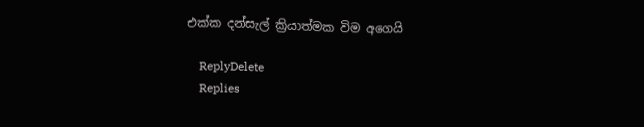එක්ක දන්සැල් ක්‍රියාත්මක විම අගෙයි

    ReplyDelete
    Replies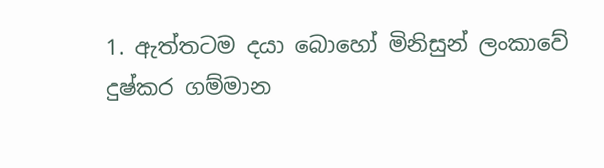1. ඇත්තටම දයා බොහෝ මිනිසුන් ලංකාවේ දුෂ්කර ගම්මාන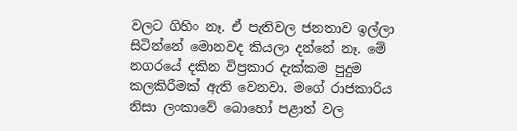වලට ගිහිං නෑ. ඒ පැතිවල ජනතාව ඉල්ලා සිටින්නේ මොනවද කියලා දන්නේ නෑ. මේ නගරයේ දකින විප්‍රකාර දැක්කම පුදුම කලකිරීමක් ඇති වෙනවා. මගේ රාජකාරිය නිසා ලංකාවේ බොහෝ පළාත් වල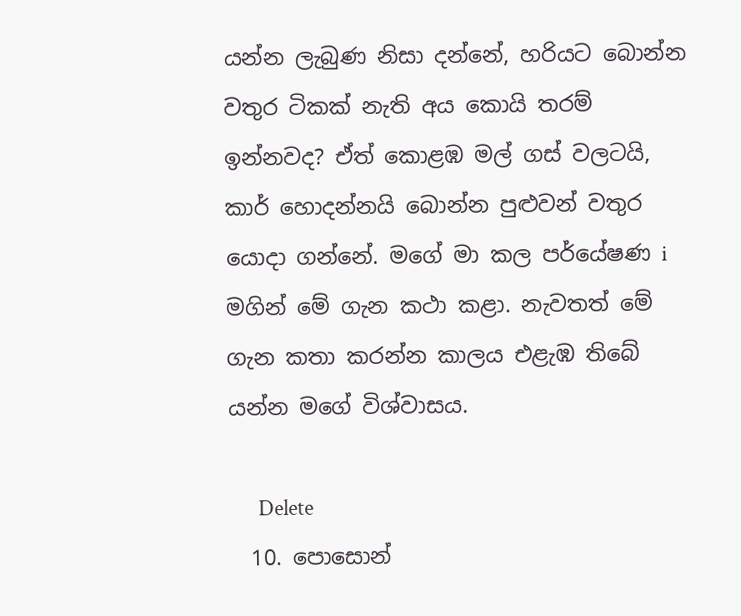යන්න ලැබුණ නිසා දන්නේ, හරියට බොන්න වතුර ටිකක් නැති අය කොයි තරම් ඉන්නවද? ඒත් කොළඹ මල් ගස් වලටයි, කාර් හොදන්නයි බොන්න පුළුවන් වතුර යොදා ගන්නේ. මගේ මා කල පර්යේෂණ i මගින් මේ ගැන කථා කළා. නැවතත් මේ ගැන කතා කරන්න කාලය එළැඹ තිබේ යන්න මගේ විශ්වාසය.

      Delete
  10. පොසොන්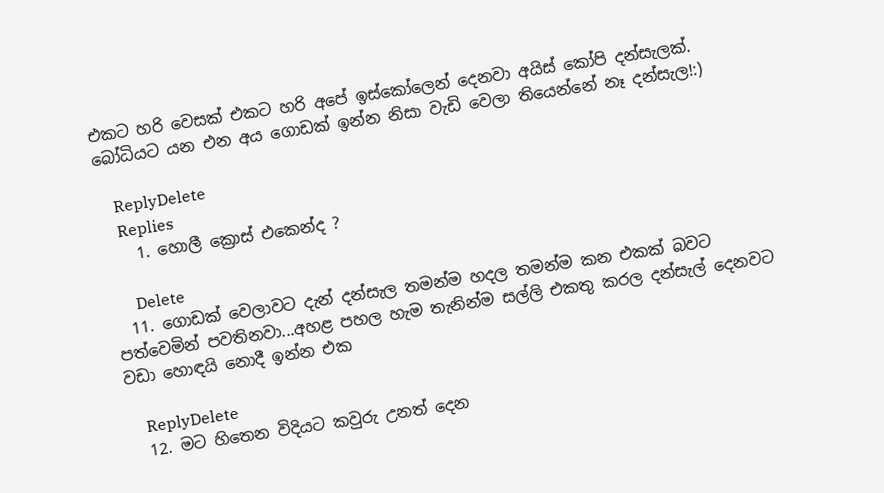එකට හරි වෙසක් එකට හරි අපේ ඉස්කෝලෙන් දෙනවා අයිස් කෝපි දන්සැලක්. බෝධියට යන එන අය ගොඩක් ඉන්න නිසා වැඩි වෙලා තියෙන්නේ නෑ දන්සැල!:)

    ReplyDelete
    Replies
    1. හොලී ක්‍රොස් එකෙන්ද ?

      Delete
  11. ගොඩක් වෙලාවට දැන් දන්සැල තමන්ම හදල තමන්ම කන එකක් බවට පත්වෙමින් පවතිනවා...අහළ පහල හැම තැනින්ම සල්ලි එකතු කරල දන්සැල් දෙනවට වඩා හොඳයි නොදී ඉන්න එක

    ReplyDelete
  12. මට හිතෙන විදියට කවුරු උනත් දෙන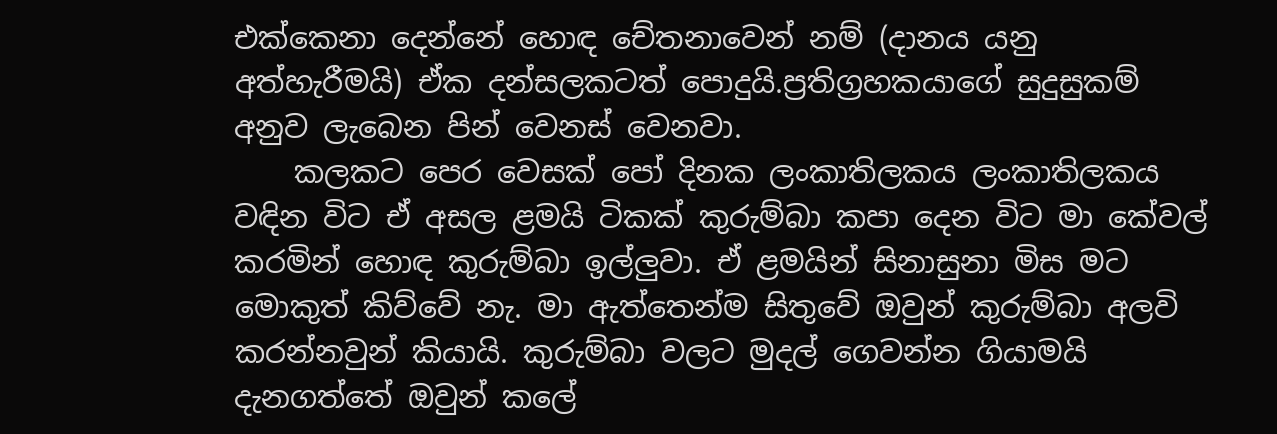එක්කෙනා දෙන්නේ හොඳ චේතනාවෙන් නම් (දානය යනු අත්හැරීමයි) ඒක දන්සලකටත් පොදුයි.ප්‍රතිග්‍රහකයාගේ සුදුසුකම් අනුව ලැබෙන පින් වෙනස් වෙනවා.
    කලකට පෙර වෙසක් පෝ දිනක ලංකාතිලකය ලංකාතිලකය වඳින විට ඒ අසල ළමයි ටිකක් කුරුම්බා කපා දෙන විට මා කේවල් කරමින් හොඳ කුරුම්බා ඉල්ලුවා. ඒ ළමයින් සිනාසුනා මිස මට මොකුත් කිව්වේ නැ. මා ඇත්තෙන්ම සිතුවේ ඔවුන් කුරුම්බා අලවි කරන්නවුන් කියායි. කුරුම්බා වලට මුදල් ගෙවන්න ගියාමයි දැනගත්තේ ඔවුන් කලේ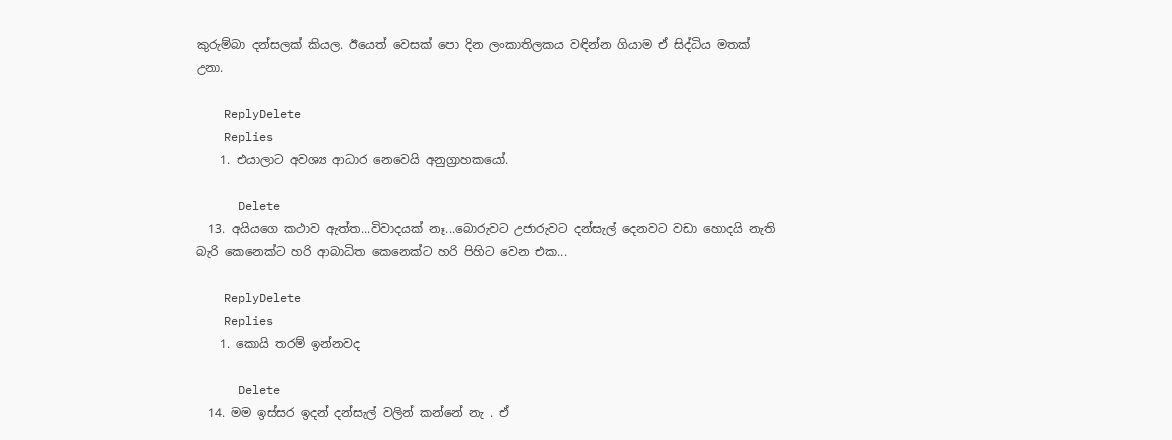කුරුම්බා දන්සලක් කියල. ඊයෙත් වෙසක් පො දින ලංකාතිලකය වඳින්න ගියාම ඒ සිද්ධිය මතක් උනා.

    ReplyDelete
    Replies
    1. එයාලාට අවශ්‍ය ආධාර නෙවෙයි අනුග්‍රාහකයෝ.

      Delete
  13. අයියගෙ කථාව ඇත්ත...විවාදයක් නෑ...බොරුවට උජාරුවට දන්සැල් දෙනවට වඩා හොදයි නැති බැරි කෙනෙක්ට හරි ආබාධිත කෙනෙක්ට හරි පිහිට වෙන එක...

    ReplyDelete
    Replies
    1. කොයි තරම් ඉන්නවද

      Delete
  14. මම ඉස්සර ඉදන් දන්සැල් වලින් කන්නේ නැ . ඒ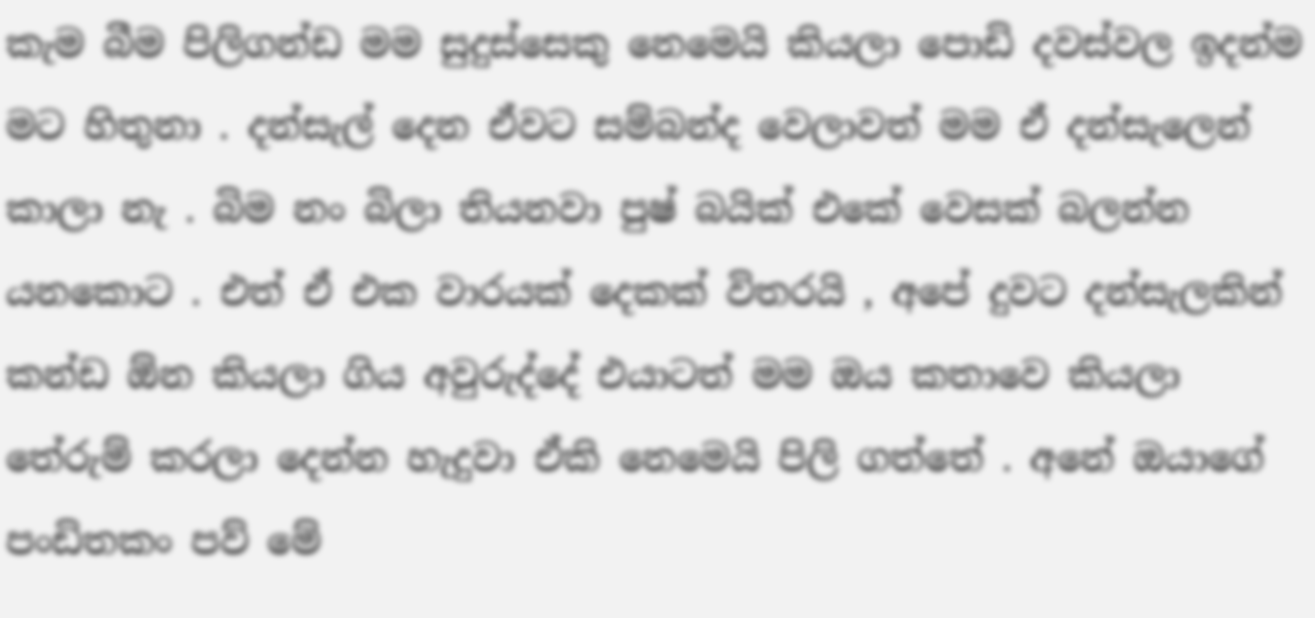කැම බීම පිලිගන්ඩ මම සුදුස්සෙකු නෙමෙයි කියලා පොඩි දවස්වල ඉදන්ම මට හිතුනා . දන්සැල් දෙන ඒවට සම්බන්ද වෙලාවත් මම ඒ දන්සැලෙන් කාලා නැ . බිම නං බිලා තියනවා පුෂ් බයික් එකේ වෙසක් බලන්න යනකොට . එත් ඒ එක වාරයක් දෙකක් විතරයි , අපේ දුවට දන්සැලකින් කන්ඩ ඕන කියලා ගිය අවුරුද්දේ එයාටත් මම ඔය කතාවෙ කියලා තේරුම් කරලා දෙන්න හැදුවා ඒකි නෙමෙයි පිලි ගත්තේ . අනේ ඔයාගේ පංඩිතකං පව් මේ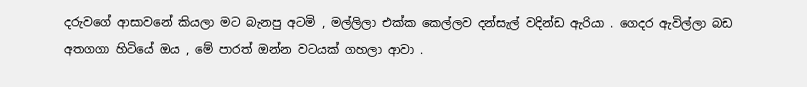දරුවගේ ආසාවනේ කියලා මට බැනපු අටමි , මල්ලිලා එක්ක කෙල්ලව දන්සැල් වදින්ඩ ඇරියා . ගෙදර ඇවිල්ලා බඩ අතගගා හිටියේ ඔය , මේ පාරත් ඔන්න වටයක් ගහලා ආවා .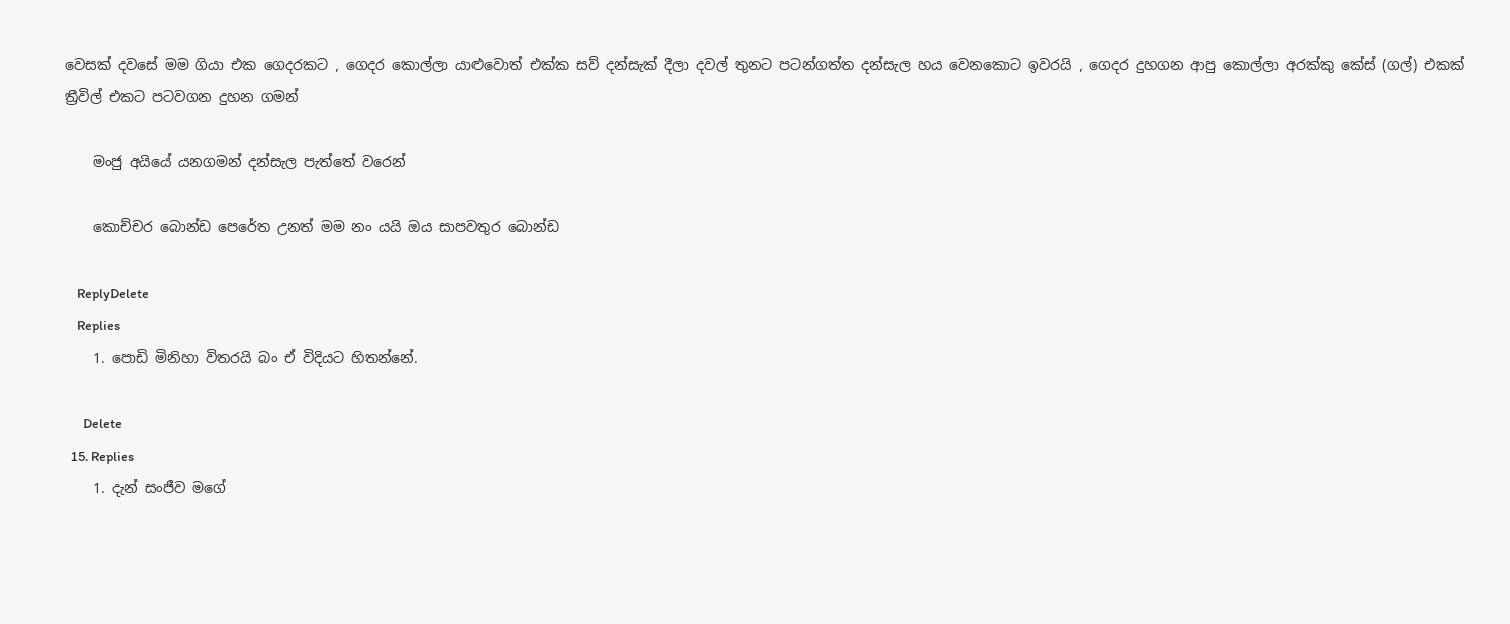වෙසක් දවසේ මම ගියා එක ගෙදරකට , ගෙදර කොල්ලා යාළුවොත් එක්ක සව් දන්සැක් දීලා දවල් තුනට පටන්ගත්ත දන්සැල හය වෙනකොට ඉවරයි , ගෙදර දුහගන ආපු කොල්ලා අරක්කු කේස් (ගල්) එකක් ත්‍රීවිල් එකට පටවගන දුහන ගමන්

    මංජු අයියේ යනගමන් දන්සැල පැත්තේ වරෙන්

    කොච්චර බොන්ඩ පෙරේත උනත් මම නං යයි ඔය සාපවතුර බොන්ඩ

    ReplyDelete
    Replies
    1. පොඩි මිනිහා විතරයි බං ඒ විදියට හිතන්නේ.

      Delete
  15. Replies
    1. දැන් සංජීව මගේ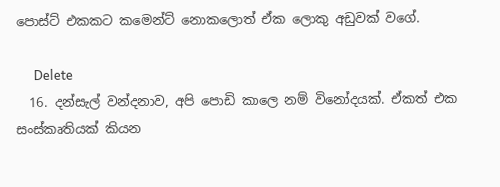පොස්ට් එකකට කමෙන්ට් නොකලොත් ඒක ලොකු අඩුවක් වගේ.

      Delete
  16. දන්සැල් වන්දනාව, අපි පොඩි කාලෙ නම් විනෝදයක්. ඒකත් එක සංස්කෘතියක් කියන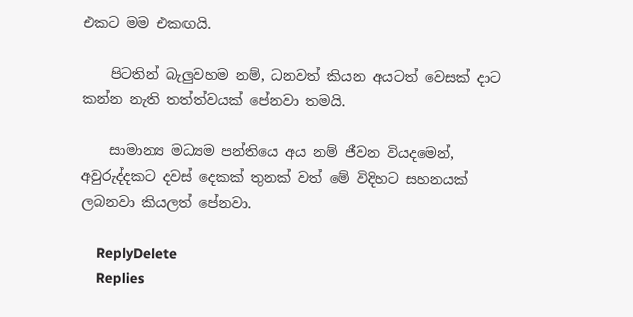එකට මම එකඟයි.

    පිටතින් බැලුවහම නම්, ධනවත් කියන අයටත් වෙසක් දාට කන්න නැති තත්ත්වයක් පේනවා තමයි.

    සාමාන්‍ය මධ්‍යම පන්තියෙ අය නම් ජීවන වියදමෙන්, අවුරුද්දකට දවස් දෙකක් තුනක් වත් මේ විදිහට සහනයක් ලබනවා කියලත් පේනවා.

    ReplyDelete
    Replies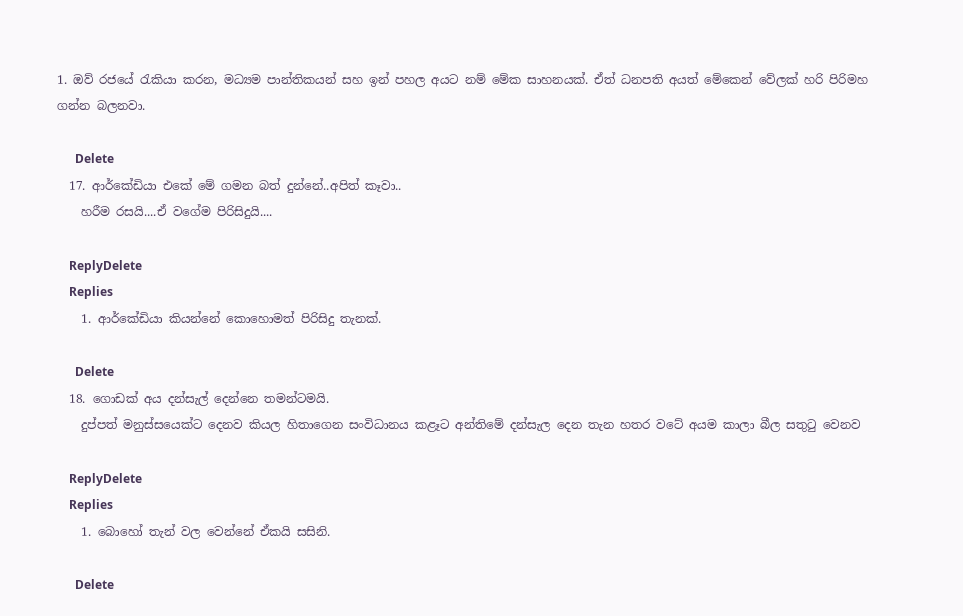1. ඔව් රජයේ රැකියා කරන, මධ්‍යම පාන්තිකයන් සහ ඉන් පහල අයට නම් මේක සාහනයක්. ඒත් ධනපති අයත් මේකෙන් වේලක් හරි පිරිමහ ගන්න බලනවා.

      Delete
  17. ආර්කේඩියා එකේ මේ ගමන බත් දුන්නේ..අපිත් කෑවා..
    හරීම රසයි....ඒ වගේම පිරිසිදුයි....

    ReplyDelete
    Replies
    1. ආර්කේඩියා කියන්නේ කොහොමත් පිරිසිදු තැනක්.

      Delete
  18. ගොඩක් අය දන්සැල් දෙන්නෙ තමන්ටමයි.
    දුප්පත් මනුස්සයෙක්ට දෙනව කියල හිතාගෙන සංවිධානය කළෑට අන්තිමේ දන්සැල දෙන තැන හතර වටේ අයම කාලා බීල සතුටු වෙනව

    ReplyDelete
    Replies
    1. බොහෝ තැන් වල වෙන්නේ ඒකයි සසිනි.

      Delete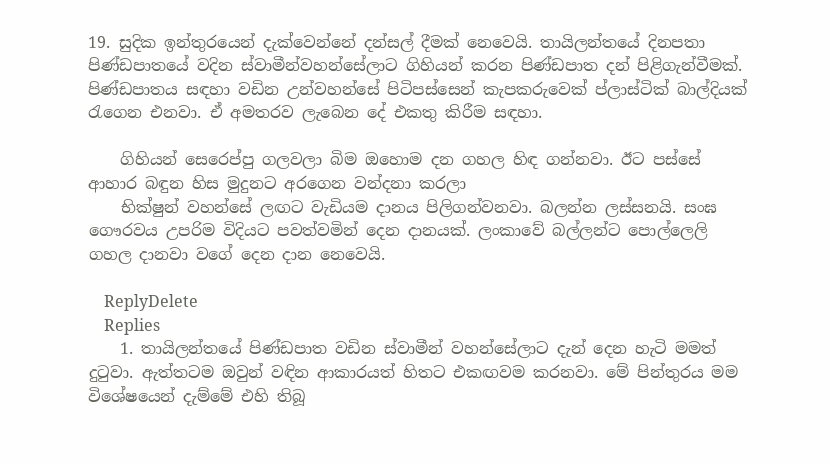19. සුදික ඉන්තුරයෙන් දැක්වෙන්නේ දන්සල් දීමක් නෙවෙයි. තායිලන්තයේ දිනපතා පිණ්ඩපාතයේ වදින ස්වාමීන්වහන්සේලාට ගිහියන් කරන පිණ්ඩපාත දන් පිළිගැන්වීමක්. පිණ්ඩපාතය සඳහා වඩින උන්වහන්සේ පිටිපස්සෙන් කැපකරුවෙක් ප්ලාස්ටික් බාල්දියක් රැගෙන එනවා. ඒ අමතරව ලැබෙන දේ එකතු කිරීම සඳහා.

    ගිහියන් සෙරෙප්පු ගලවලා බිම ඔහොම දන ගහල හිඳ ගන්නවා. ඊට පස්සේ ආහාර බඳුන හිස මුදුනට අරගෙන වන්දනා කරලා
    භික්ෂුන් වහන්සේ ලඟට වැඩියම දානය පිලිගන්වනවා. බලන්න ලස්සනයි. සංඝ ගෞරවය උපරිම විදියට පවත්වමින් දෙන දානයක්. ලංකාවේ බල්ලන්ට පොල්ලෙලි ගහල දානවා වගේ දෙන දාන නෙවෙයි.

    ReplyDelete
    Replies
    1. තායිලන්තයේ පිණ්ඩපාත වඩින ස්වාමීන් වහන්සේලාට දැන් දෙන හැටි මමත් දුටුවා. ඇත්තටම ඔවුන් වඳින ආකාරයත් හිතට එකඟවම කරනවා. මේ පින්තුරය මම විශේෂයෙන් දැම්මේ එහි තිබූ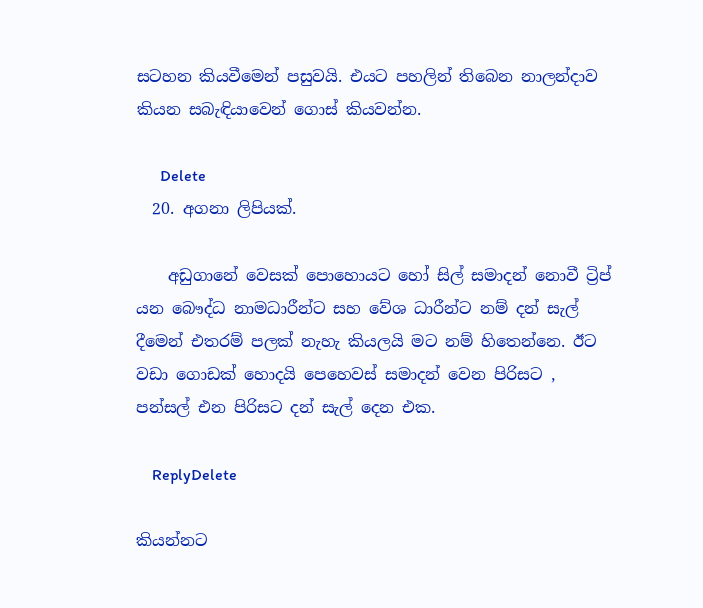සටහන කියවීමෙන් පසුවයි. එයට පහලින් තිබෙන නාලන්දාව කියන සබැඳියාවෙන් ගොස් කියවන්න.

      Delete
  20. අගනා ලිපියක්.

    අඩුගානේ වෙසක් පොහොයට හෝ සිල් සමාදන් නොවී ට්‍රිප් යන බෞද්ධ නාමධාරීන්ට සහ වේශ ධාරීන්ට නම් දන් සැල් දීමෙන් එතරම් පලක් නැහැ කියලයි මට නම් හිතෙන්නෙ. ඊට වඩා ගොඩක් හොදයි පෙහෙවස් සමාදන් වෙන පිරිසට , පන්සල් එන පිරිසට දන් සැල් දෙන එක.

    ReplyDelete

කියන්නට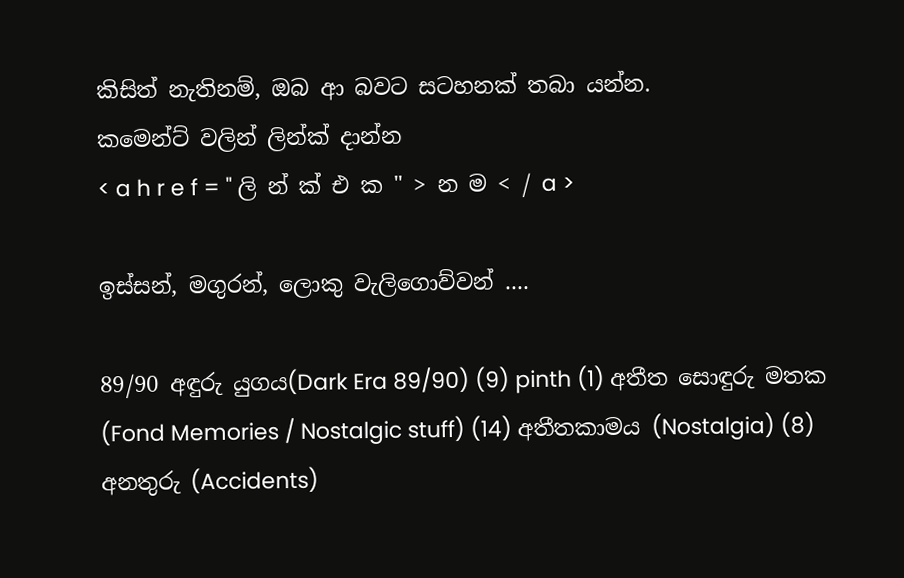කිසිත් නැතිනම්, ඔබ ආ බවට සටහනක් තබා යන්න.
කමෙන්ට් වලින් ලින්ක් දාන්න
< a h r e f = " ලි න් ක් එ ක " > න ම < / a >

ඉස්සන්, මගුරන්, ලොකු වැලිගොව්වන් ....

89/90 අඳුරු යුගය(Dark Era 89/90) (9) pinth (1) අතීත සොඳුරු මතක (Fond Memories / Nostalgic stuff) (14) අතීතකාමය (Nostalgia) (8) අනතුරු (Accidents)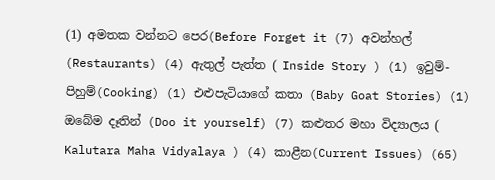(1) අමතක වන්නට පෙර(Before Forget it (7) අවන්හල් (Restaurants) (4) ඇතුල් පැත්ත ( Inside Story ) (1) ඉවුම්-පිහුම්(Cooking) (1) එළුපැටියාගේ කතා (Baby Goat Stories) (1) ඔබේම දෑතින් (Doo it yourself) (7) කළුතර මහා විද්‍යාලය ( Kalutara Maha Vidyalaya ) (4) කාළීන(Current Issues) (65)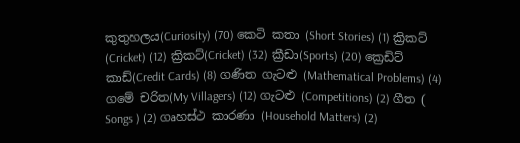කුතුහලය(Curiosity) (70) කෙටි කතා (Short Stories) (1) ක්‍රිකට් (Cricket) (12) ක්‍රිකට්(Cricket) (32) ක්‍රීඩා(Sports) (20) ක්‍රෙඩිට් කාඩ්(Credit Cards) (8) ගණිත ගැටළු (Mathematical Problems) (4) ගමේ චරිත(My Villagers) (12) ගැටළු (Competitions) (2) ගීත ( Songs ) (2) ගෘහස්ථ කාරණා (Household Matters) (2)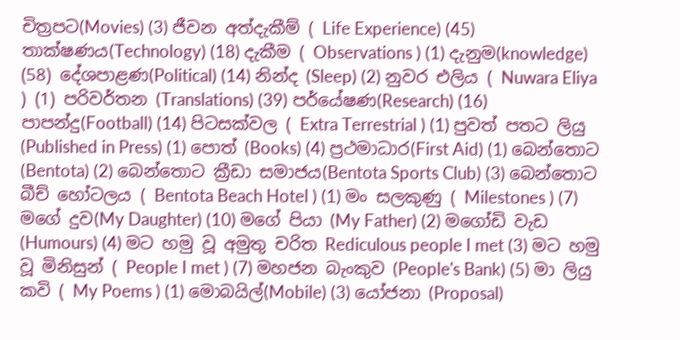චිත්‍රපට(Movies) (3) ජීවන අත්දැකීම් ( Life Experience) (45) තාක්ෂණය(Technology) (18) දැකීම ( Observations ) (1) දැනුම(knowledge) (58) දේශපාළණ(Political) (14) නින්ද (Sleep) (2) නුවර එලිය ( Nuwara Eliya ) (1) පරිවර්තන (Translations) (39) පර්යේෂණ(Research) (16) පාපන්දු(Football) (14) පිටසක්වල ( Extra Terrestrial ) (1) පුවත් පතට ලියු (Published in Press) (1) පොත් (Books) (4) ප්‍රථමාධාර(First Aid) (1) බෙන්තොට (Bentota) (2) බෙන්තොට ක්‍රීඩා සමාජය(Bentota Sports Club) (3) බෙන්තොට බීච් හෝටලය ( Bentota Beach Hotel ) (1) මං සලකුණු ( Milestones ) (7) මගේ දුව(My Daughter) (10) මගේ පියා (My Father) (2) මගෝඩි වැඩ (Humours) (4) මට හමු වූ අමුතු චරිත Rediculous people I met (3) මට හමු වූ මිනිසුන් ( People I met ) (7) මහජන බැංකුව (People's Bank) (5) මා ලියු කවි ( My Poems ) (1) මොබයිල්(Mobile) (3) යෝජනා (Proposal)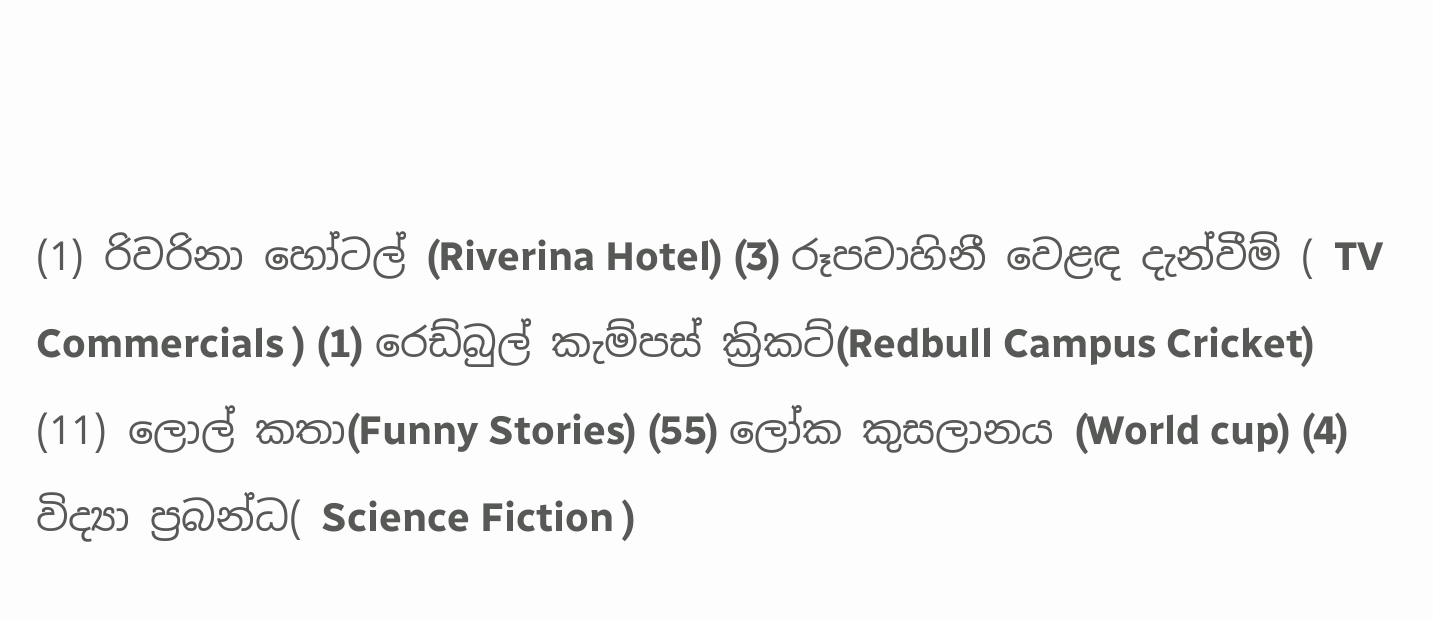(1) රිවරිනා හෝටල් (Riverina Hotel) (3) රූපවාහිනී වෙළඳ දැන්වීම් ( TV Commercials ) (1) රෙඩ්බුල් කැම්පස් ක්‍රිකට්(Redbull Campus Cricket) (11) ලොල් කතා(Funny Stories) (55) ලෝක කුසලානය (World cup) (4) විද්‍යා ප්‍රබන්ධ( Science Fiction )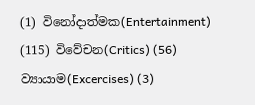(1) විනෝදාත්මක(Entertainment) (115) විවේචන(Critics) (56) ව්‍යායාම(Excercises) (3)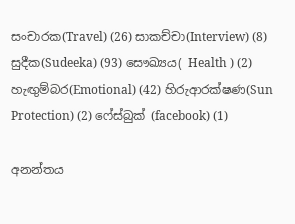සංචාරක(Travel) (26) සාකච්චා(Interview) (8) සුදීක(Sudeeka) (93) සෞඛ්‍යය( Health ) (2) හැඟුම්බර(Emotional) (42) හිරුආරක්ෂණ(Sun Protection) (2) ෆේස්බුක් (facebook) (1)

අනන්තය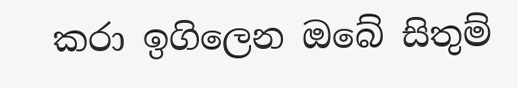කරා ඉගිලෙන ඔබේ සිතුම්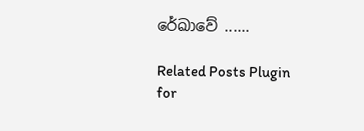රේඛාවේ ......

Related Posts Plugin for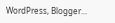WordPress, Blogger...